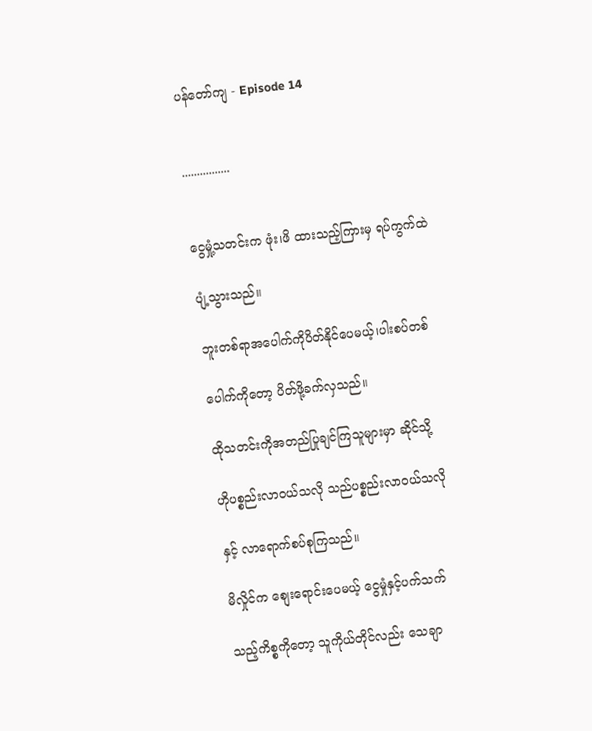ပန်တော်ကျ - Episode 14


................


ငွေမှုံ့သတင်းက ဖုံး၊ဖိ ထားသည့်ကြားမှ ရပ်ကွက်ထဲ

ပျံ့သွားသည်။

ဘူးတစ်ရာအပေါက်ကိုပိတ်နိုင်ပေမယ့်၊ပါးစပ်တစ်

ပေါက်ကိုတော့ ပိတ်ဖို့ခက်လှသည်။

ထိုသတင်းကိုအတည်ပြုချင်ကြသူများမှာ ဆိုင်သို့

ဟိုပစ္စည်းလာဝယ်သလို သည်ပစ္စည်းလာဝယ်သလို

နှင့် လာရောက်စပ်စုကြသည်။

မိလှိုင်က စျေးရောင်းပေမယ့် ငွေမှုံနှင့်ပက်သက်

သည့်ကိစ္စကိုတော့ သူကိုယ်တိုင်လည်း သေချာ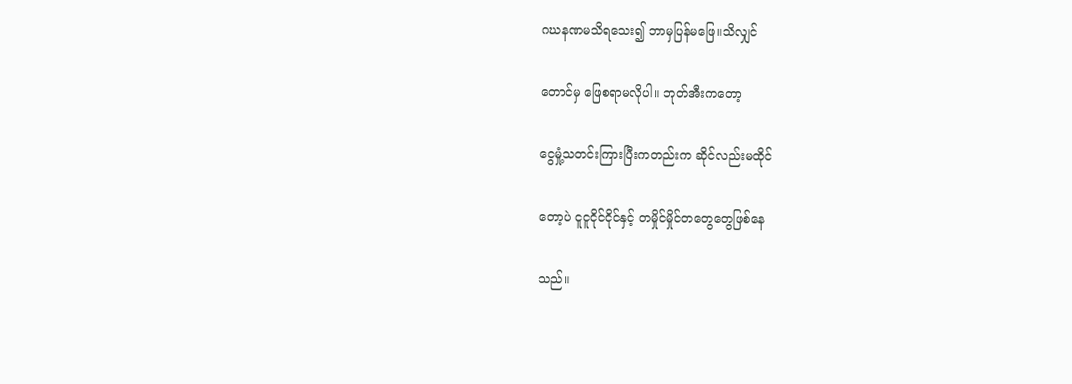ဂဃနဏမသိရသေး၍ ဘာမှပြန်မဖြေ။သိလျှင်

တောင်မှ ဖြေစရာမလိုပါ။ ဘုတ်အီးကတော့

ငွေမှုံ့သတင်းကြားပြီးကတည်းက ဆိုင်လည်းမထိုင်

တော့ပဲ ငူငူငိုင်ငိုင်နှင့် တမှိုင်မှိုင်တတွေတွေဖြစ်နေ

သည်။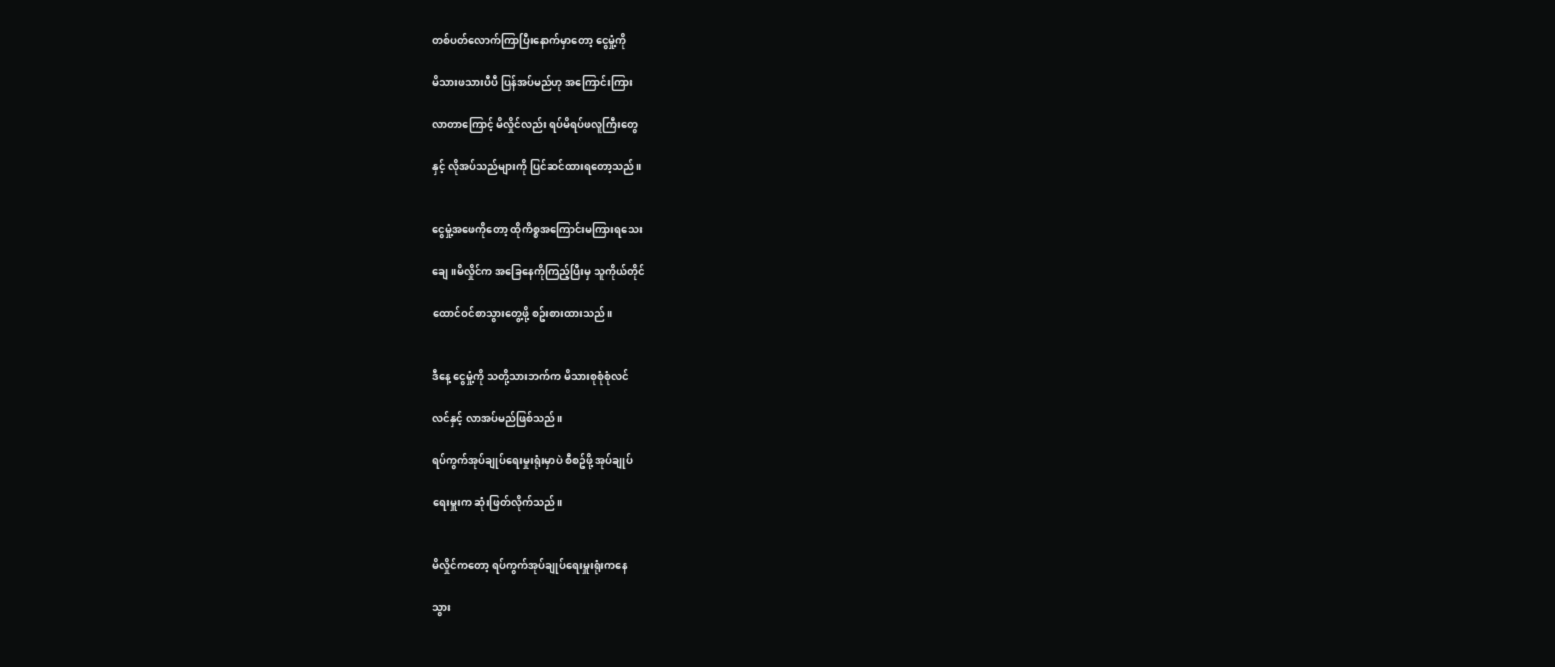တစ်ပတ်လောက်ကြာပြီးနောက်မှာတော့ ငွေမှုံ့ကို

မိသားဖသားပီပီ ပြန်အပ်မည်ဟု အကြောင်းကြား

လာတာကြောင့် မိလှိုင်လည်း ရပ်မိရပ်ဖလူကြီးတွေ

နှင့် လိုအပ်သည်များကို ပြင်ဆင်ထားရတော့သည်။


ငွေမှုံ့အဖေကိုတော့ ထိုကိစ္စအကြောင်းမကြားရသေး

ချေ။မိလှိုင်က အခြေနေကိုကြည့်ပြီးမှ သူကိုယ်တိုင်

ထောင်ဝင်စာသွားတွေ့ဖို့ စဥ်းစားထားသည်။


ဒီနေ့ ငွေမှုံ့ကို သတို့သားဘက်က မိသားစုစုံစုံလင်

လင်နှင့် လာအပ်မည်ဖြစ်သည်။

ရပ်ကွက်အုပ်ချုပ်ရေးမှုးရုံးမှာပဲ စီစဥ်ဖို့ အုပ်ချုပ်

ရေးမှူးက ဆုံးဖြတ်လိုက်သည်။


မိလှိုင်ကတော့ ရပ်ကွက်အုပ်ချုပ်ရေးမှူးရုံးကနေ

သွား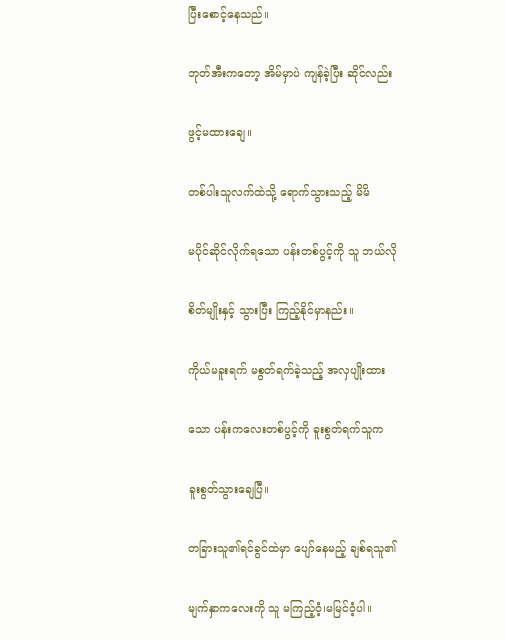ပြီးစောင့်နေသည်။

ဘုတ်အီးကတော့ အိမ်မှာပဲ ကျန်ခဲ့ပြီး ဆိုင်လည်း

ဖွင့်မထားချေ။

တစ်ပါးသူလက်ထဲသို့ ရောက်သွားသည့် မိမိ

မပိုင်ဆိုင်လိုက်ရသော ပန်းတစ်ပွင့်ကို သူ ဘယ်လို

စိတ်မျိုးနှင့် သွားပြီး ကြည့်နိုင်မှာနည်း။

ကိုယ်မခူးရက် မစွတ်ရက်ခဲ့သည့် အလှပျိုးထား

သော ပန်းကလေးတစ်ပွင့်ကို ခူးစွတ်ရက်သူက

ခူးစွတ်သွားချေပြီ။

တခြားသူ၏ရင်ခွင်ထဲမှာ ပျော်နေမည့် ချစ်ရသူ၏

မျက်နှာကလေးကို သူ မကြည့်ဝံ့၊မမြင်ဝံ့ပါ။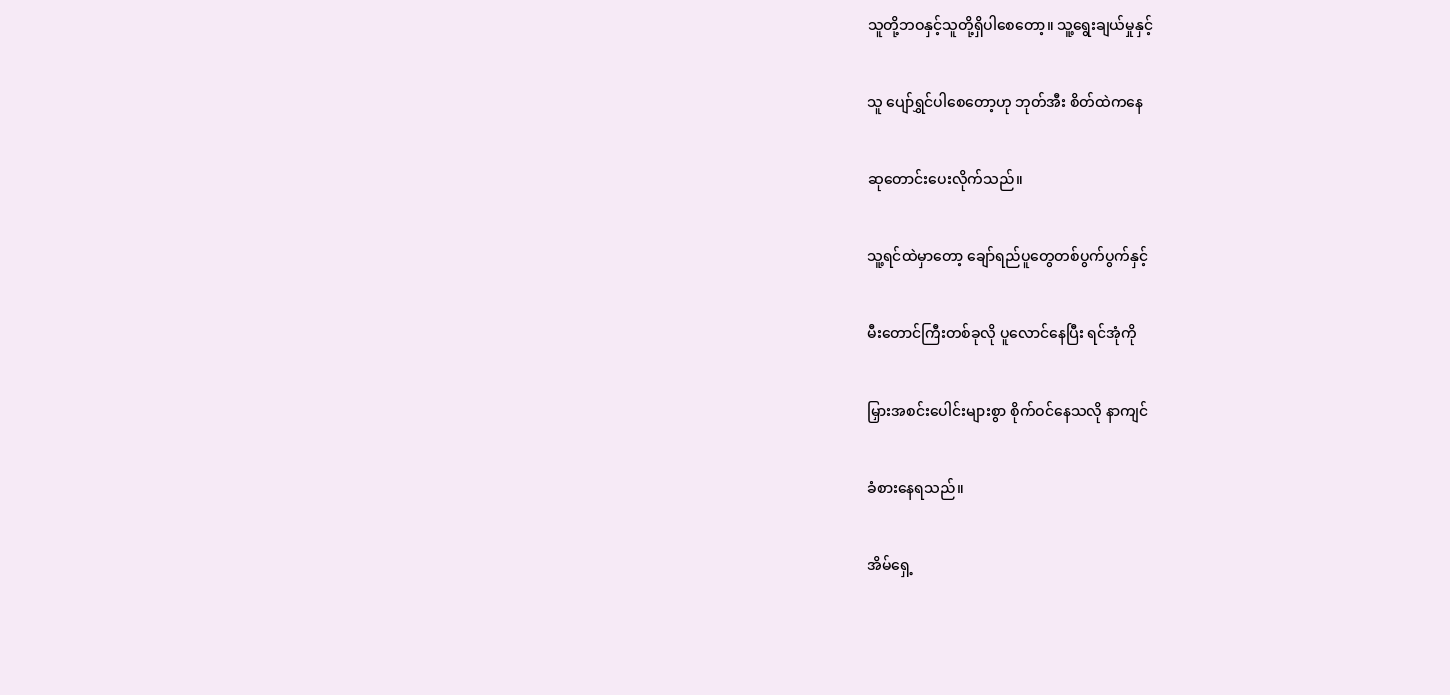သူတို့ဘဝနှင့်သူတို့ရှိပါစေတော့။ သူ့ရွေးချယ်မှုနှင့်

သူ ပျော်ရွှင်ပါစေတော့ဟု ဘုတ်အီး စိတ်ထဲကနေ

ဆုတောင်းပေးလိုက်သည်။

သူ့ရင်ထဲမှာတော့ ချော်ရည်ပူတွေတစ်ပွက်ပွက်နှင့်

မီးတောင်ကြီးတစ်ခုလို ပူလောင်နေပြီး ရင်အုံကို

မြှားအစင်းပေါင်းများစွာ စိုက်ဝင်နေသလို နာကျင်

ခံစားနေရသည်။

အိမ်ရှေ့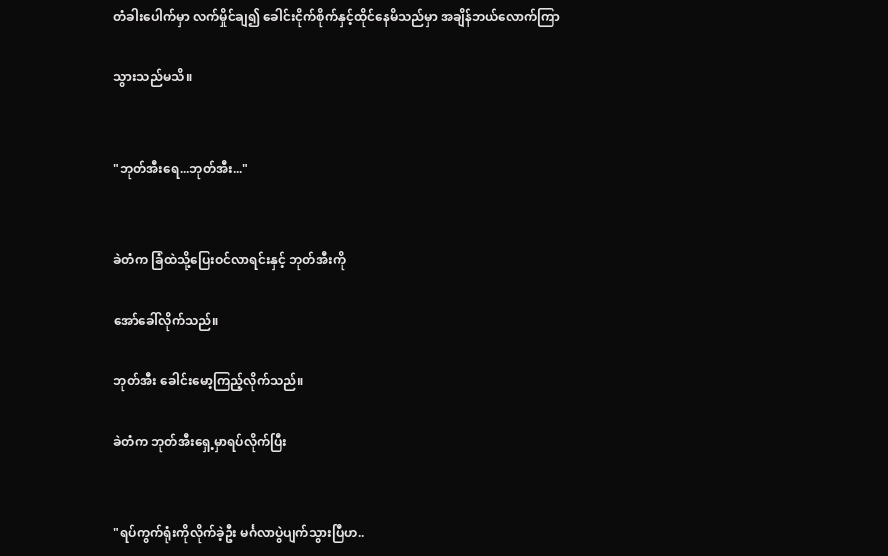တံခါးပေါက်မှာ လက်မှိုင်ချ၍ ခေါင်းငိုက်စိုက်နှင့်ထိုင်နေမိသည်မှာ အချိန်ဘယ်လောက်ကြာ

သွားသည်မသိ။


"ဘုတ်အီးရေ...ဘုတ်အီး..."


ခဲတံက ခြံထဲသို့ပြေးဝင်လာရင်းနှင့် ဘုတ်အီးကို

အော်ခေါ်လိုက်သည်။

ဘုတ်အီး ခေါင်းမော့ကြည့်လိုက်သည်။

ခဲတံက ဘုတ်အီးရှေ့မှာရပ်လိုက်ပြီး


"ရပ်ကွက်ရုံးကိုလိုက်ခဲ့ဦး မင်္ဂလာပွဲပျက်သွားပြီဟ..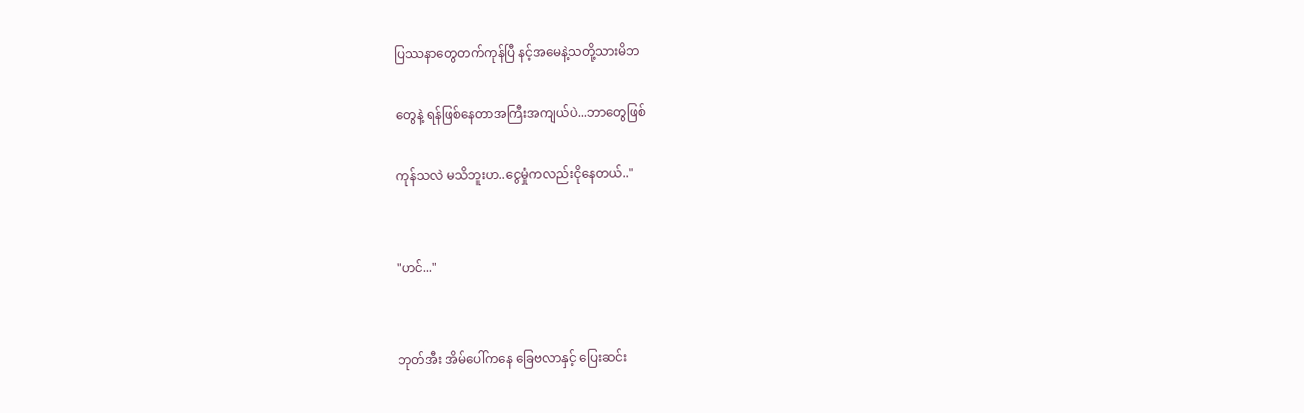ပြဿနာတွေတက်ကုန်ပြီ နင့်အမေနဲ့သတို့သားမိဘ

တွေနဲ့ ရန်ဖြစ်နေတာအကြီးအကျယ်ပဲ...ဘာတွေဖြစ်

ကုန်သလဲ မသိဘူးဟ..ငွေမှုံကလည်းငိုနေတယ်.."


"ဟင်..."


ဘုတ်အီး အိမ်ပေါ်ကနေ ခြေဗလာနှင့် ပြေးဆင်း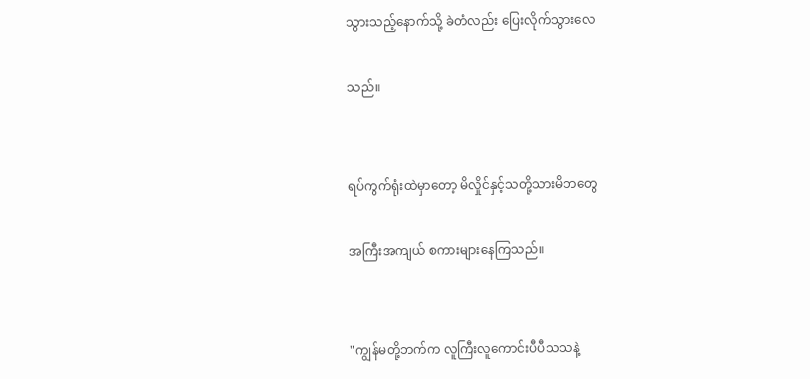သွားသည့်နောက်သို့ ခဲတံလည်း ပြေးလိုက်သွားလေ

သည်။


ရပ်ကွက်ရုံးထဲမှာတော့ မိလှိုင်နှင့်သတို့သားမိဘတွေ

အကြီးအကျယ် စကားများနေကြသည်။


"ကျွန်မတို့ဘက်က လူကြီးလူကောင်းပီပီသသနဲ့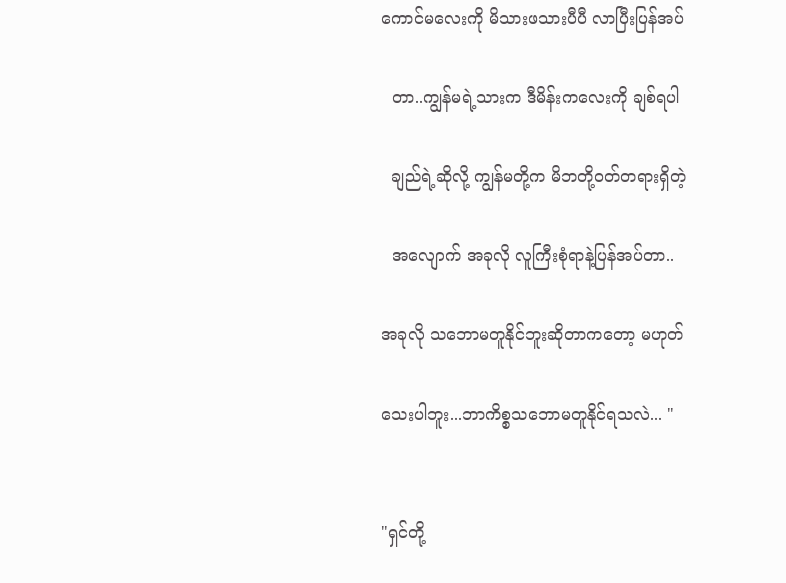ကောင်မလေးကို မိသားဖသားပီပီ လာပြီးပြန်အပ်

  တာ..ကျွန်မရဲ့သားက ဒီမိန်းကလေးကို ချစ်ရပါ

  ချည်ရဲ့ဆိုလို့ ကျွန်မတို့က မိဘတို့ဝတ်တရားရှိတဲ့

  အလျောက် အခုလို လူကြီးစုံရာနဲ့ပြန်အပ်တာ..

အခုလို သဘောမတူနိုင်ဘူးဆိုတာကတော့ မဟုတ်

သေးပါဘူး...ဘာကိစ္စသဘောမတူနိုင်ရသလဲ... "


"ရှင်တို့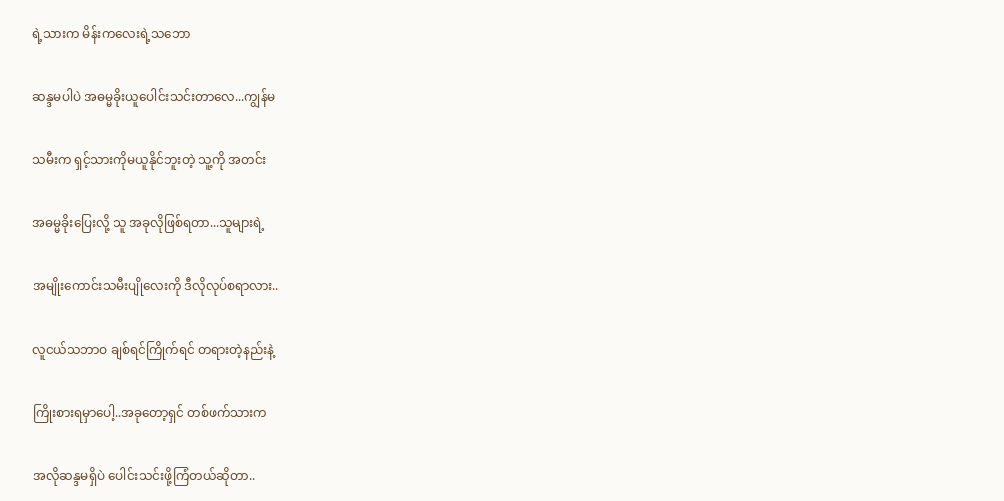ရဲ့သားက မိန်းကလေးရဲ့သဘော

ဆန္ဒမပါပဲ အဓမ္မခိုးယူပေါင်းသင်းတာလေ...ကျွန်မ

သမီးက ရှင့်သားကိုမယူနိုင်ဘူးတဲ့ သူ့ကို အတင်း

အဓမ္မခိုးပြေးလို့ သူ အခုလိုဖြစ်ရတာ...သူများရဲ့

အမျိုးကောင်းသမီးပျိုလေးကို ဒီလိုလုပ်စရာလား..

လူငယ်သဘာဝ ချစ်ရင်ကြိုက်ရင် တရားတဲ့နည်းနဲ့

ကြိုးစားရမှာပေါ့..အခုတော့ရှင် တစ်ဖက်သားက

အလိုဆန္ဒမရှိပဲ ပေါင်းသင်းဖို့ကြံတယ်ဆိုတာ..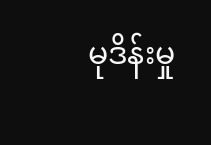မုဒိန်းမှု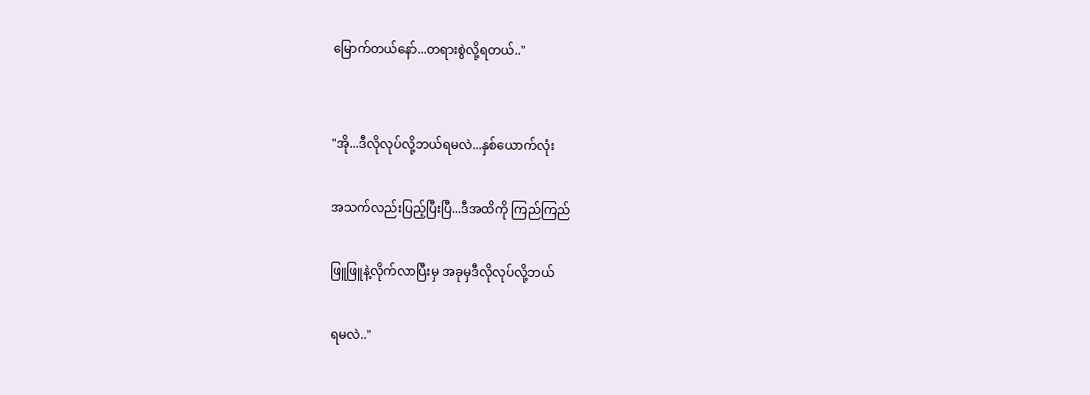မြောက်တယ်နော်...တရားစွဲလို့ရတယ်.."


"အို...ဒီလိုလုပ်လို့ဘယ်ရမလဲ...နှစ်ယောက်လုံး

အသက်လည်းပြည့်ပြီးပြီ...ဒီအထိကို ကြည်ကြည်

ဖြူဖြူနဲ့လိုက်လာပြီးမှ အခုမှဒီလိုလုပ်လို့ဘယ်

ရမလဲ.."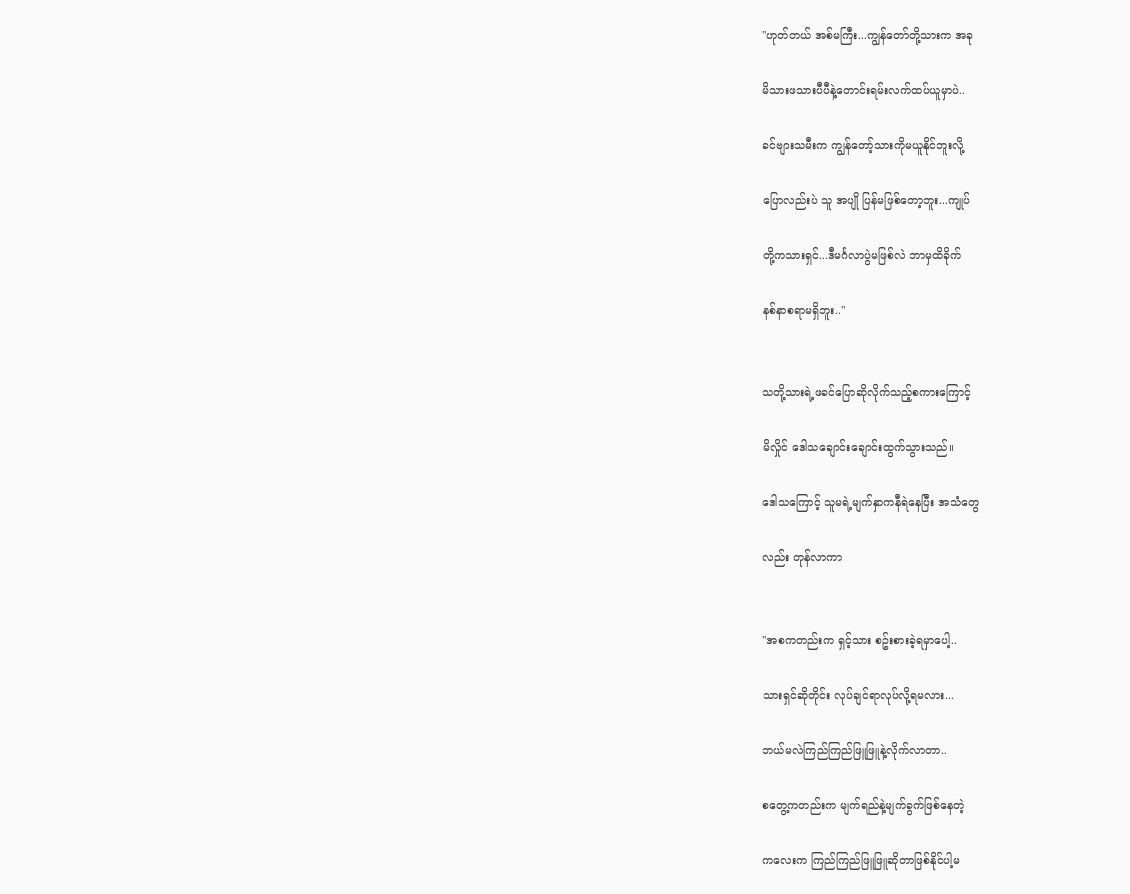"ဟုတ်တယ် အစ်မကြီး...ကျွန်တော်တို့သားက အခု

မိသားဖသားပီပီနဲ့တောင်းရမ်းလက်ထပ်ယူမှာပဲ..

ခင်ဗျားသမီးက ကျွန်တော့်သားကိုမယူနိုင်ဘူးလို့

ပြောလည်းပဲ သူ အပျို ပြန်မဖြစ်တော့ဘူး...ကျုပ်

တို့ကသားရှင်...ဒီမင်္ဂလာပွဲမဖြစ်လဲ ဘာမှထိခိုက်

နစ်နာစရာမရှိဘူး.."


သတို့သားရဲ့ဖခင်ပြောဆိုလိုက်သည့်စကားကြောင့်

မိလှိုင် ဒေါသချောင်းချောင်းထွက်သွားသည်။

ဒေါသကြောင့် သူမရဲ့မျက်နှာကနီရဲနေပြီး အသံတွေ

လည်း တုန်လာကာ


"အစကတည်းက ရှင့်သား စဥ်းစားခဲ့ရမှာပေါ့..

သားရှင်ဆိုတိုင်း လုပ်ချင်ရာလုပ်လို့ရမလား...

ဘယ်မလဲကြည်ကြည်ဖြူဖြူနဲ့လိုက်လာတာ..

စတွေ့ကတည်းက မျက်ရည်နဲ့မျက်ခွက်ဖြစ်နေတဲ့

ကလေးက ကြည်ကြည်ဖြူဖြူဆိုတာဖြစ်နိုင်ပါ့မ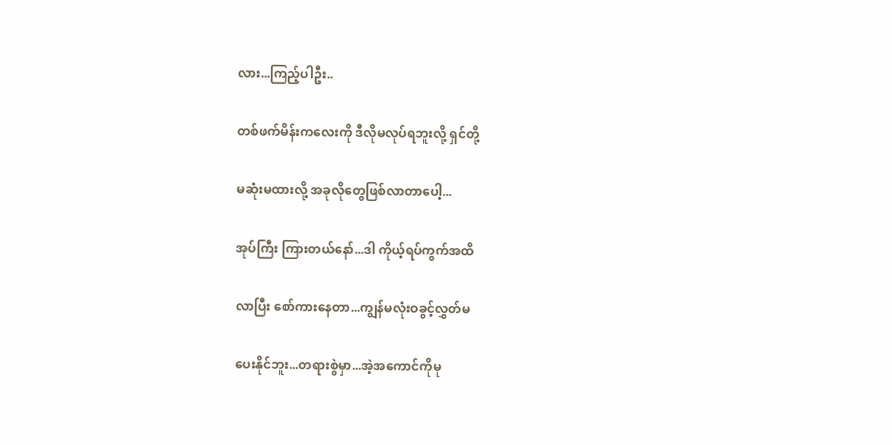လား...ကြည့်ပါဦး..

တစ်ဖက်မိန်းကလေးကို ဒီလိုမလုပ်ရဘူးလို့ ရှင်တို့

မဆုံးမထားလို့ အခုလိုတွေဖြစ်လာတာပေါ့...

အုပ်ကြီး ကြားတယ်နော်...ဒါ ကိုယ့်ရပ်ကွက်အထိ

လာပြီး စော်ကားနေတာ...ကျွန်မလုံးဝခွင့်လွှတ်မ

ပေးနိုင်ဘူး...တရားစွဲမှာ...အဲ့အကောင်ကိုမု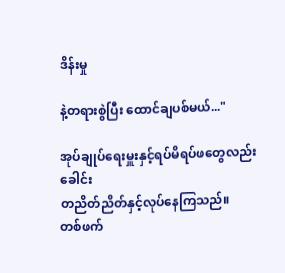ဒိန်းမှု

နဲ့တရားစွဲပြီး ထောင်ချပစ်မယ်..."

အုပ်ချုပ်ရေးမှူးနှင့်ရပ်မိရပ်ဖတွေလည်း ခေါင်း
တညိတ်ညိတ်နှင့်လုပ်နေကြသည်။
တစ်ဖက်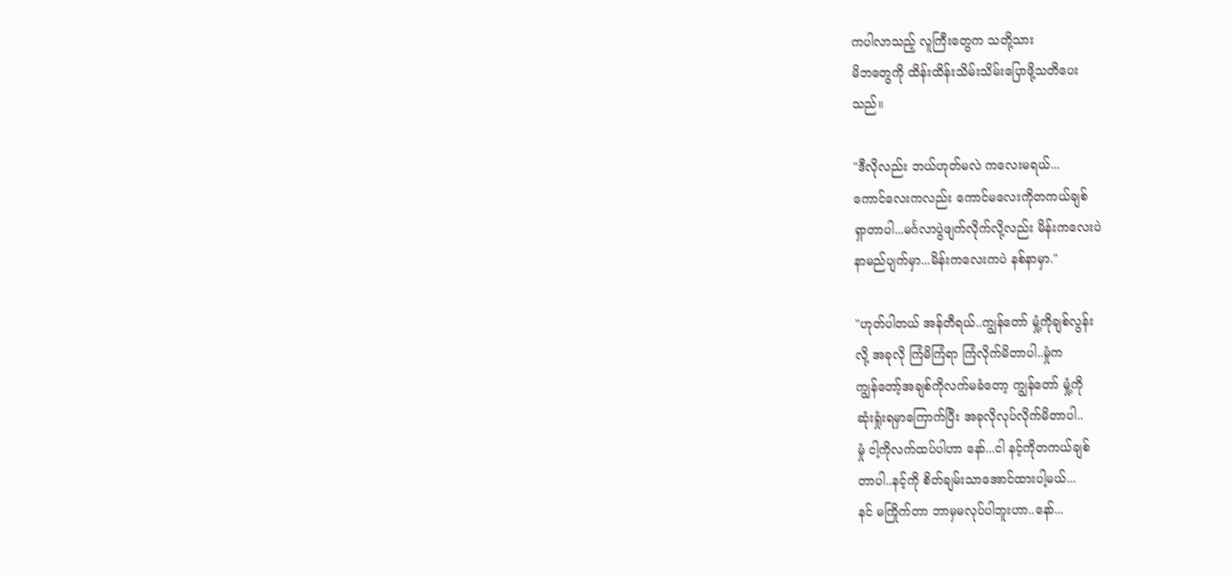ကပါလာသည့် လူကြီးတွေက သတို့သား
မိဘတွေကို ထိန်းထိန်းသိမ်းသိမ်းပြောဖို့သတိပေး
သည်။

"ဒီလိုလည်း ဘယ်ဟုတ်မလဲ ကလေးမရယ်...
ကောင်လေးကလည်း ကောင်မလေးကိုတကယ်ချစ်
ရှာတာပါ...မင်္ဂလာပွဲဖျက်လိုက်လို့လည်း မိန်းကလေးပဲ
နာမည်ပျက်မှာ...မိန်းကလေးကပဲ နစ်နာမှာ."

"ဟုတ်ပါတယ် အန်တီရယ်..ကျွန်တော် မှုံ့ကိုချစ်လွန်း
လို့ အခုလို ကြံမိကြံရာ ကြံလိုက်မိတာပါ..မှုံက
ကျွန်တော့်အချစ်ကိုလက်မခံတော့ ကျွန်တော် မှုံ့ကို
ဆုံးရှုံးရမှာကြောက်ပြီး အခုလိုလုပ်လိုက်မိတာပါ..
မှုံ ငါ့ကိုလက်ထပ်ပါဟာ နော်...ငါ နင့်ကိုတကယ်ချစ်
တာပါ..နင့်ကို စိတ်ချမ်းသာအောင်ထားပါ့မယ်...
နင် မကြိုက်တာ ဘာမှမလုပ်ပါဘူးဟာ..နော်...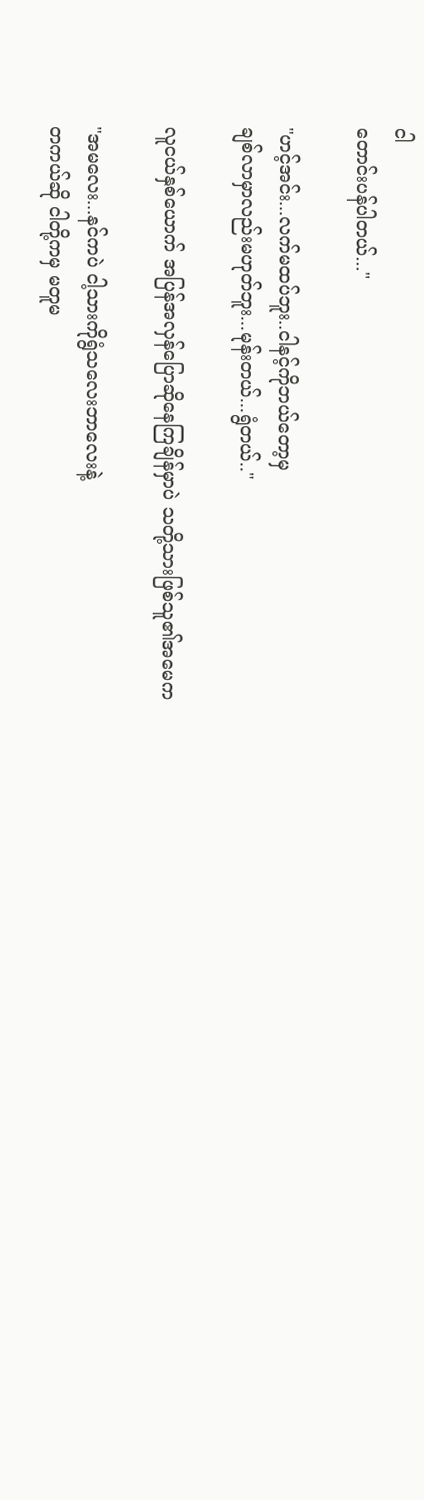ငါ
တောင်းပန်ပါတယ်..."

"ဟင့်အင်း...လက်မထပ်ဘူး..ငါနင့်ကိုဘယ်တော့မှ
ချစ်လာမှာလည်းမဟုတ်ဘူး...မုန်းတယ်...ရွံတယ်.."

လူငယ်နှစ်ယောက် အပြန်အလှန်ပြောဆိုနေကြချိန်မှာပဲ သတို့သားဖြစ်သူ၏အမေက

"အမလေး...နင်ကပဲ ငါ့သားကိုရွံသလေးဘာလေးနဲ့
တကယ်ဆို ငါတို့ကမှ မတူမ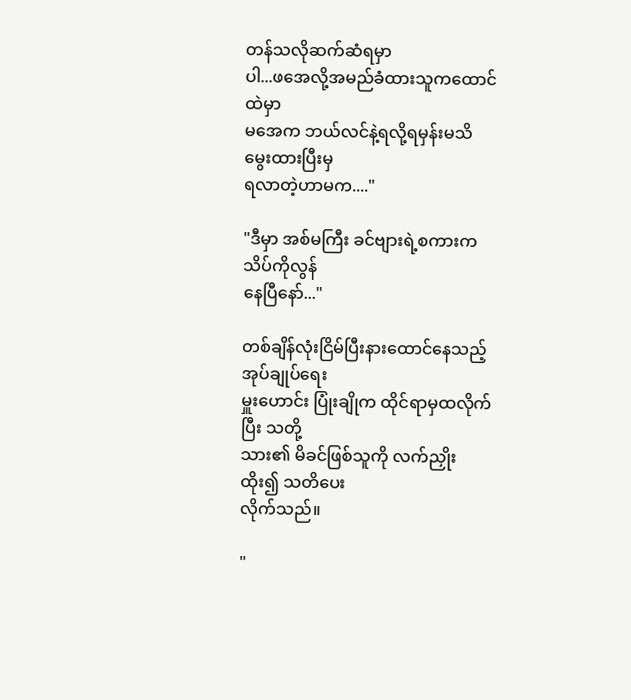တန်သလိုဆက်ဆံရမှာ
ပါ...ဖအေလို့အမည်ခံထားသူကထောင်ထဲမှာ
မအေက ဘယ်လင်နဲ့ရလို့ရမှန်းမသိ မွေးထားပြီးမှ
ရလာတဲ့ဟာမက...."

"ဒီမှာ အစ်မကြီး ခင်ဗျားရဲ့စကားက သိပ်ကိုလွန်
နေပြီနော်..."

တစ်ချိန်လုံးငြိမ်ပြီးနားထောင်နေသည့် အုပ်ချုပ်ရေး
မှူးဟောင်း ပြုံးချိုက ထိုင်ရာမှထလိုက်ပြီး သတို့
သား၏ မိခင်ဖြစ်သူကို လက်ညှိုးထိုး၍ သတိပေး
လိုက်သည်။

"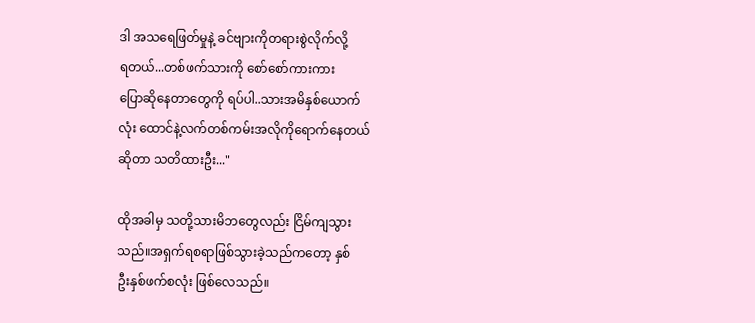ဒါ အသရေဖြတ်မှုနဲ့ ခင်ဗျားကိုတရားစွဲလိုက်လို့
ရတယ်...တစ်ဖက်သားကို စော်စော်ကားကား
ပြောဆိုနေတာတွေကို ရပ်ပါ..သားအမိနှစ်ယောက်
လုံး ထောင်နဲ့လက်တစ်ကမ်းအလိုကိုရောက်နေတယ်
ဆိုတာ သတိထားဦး..."

ထိုအခါမှ သတို့သားမိဘတွေလည်း ငြိမ်ကျသွား
သည်။အရှက်ရစရာဖြစ်သွားခဲ့သည်ကတော့ နှစ်
ဦးနှစ်ဖက်စလုံး ဖြစ်လေသည်။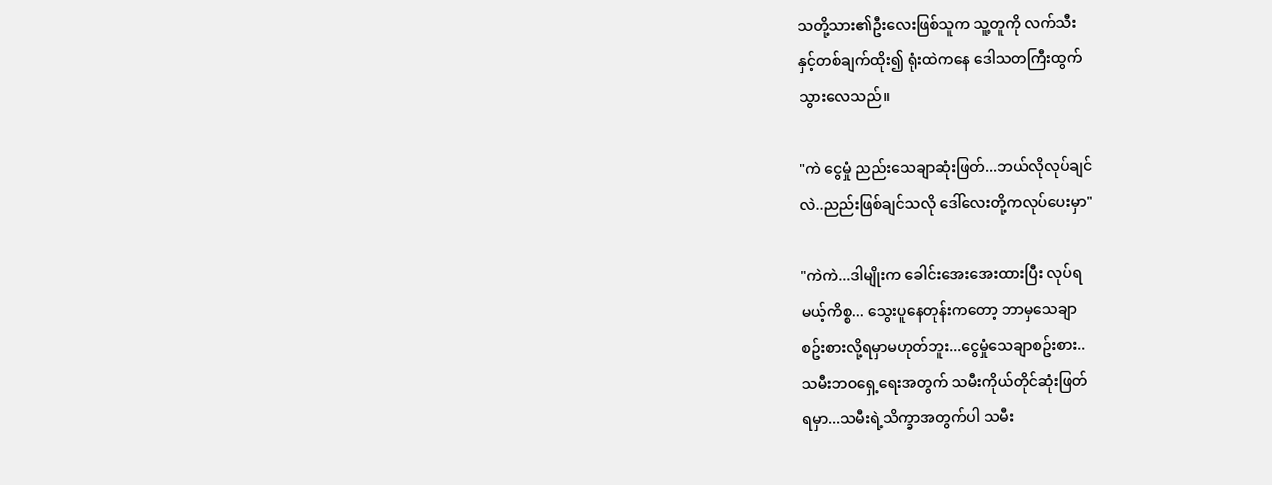သတို့သား၏ဦးလေးဖြစ်သူက သူ့တူကို လက်သီး
နှင့်တစ်ချက်ထိုး၍ ရုံးထဲကနေ ဒေါသတကြီးထွက်
သွားလေသည်။

"ကဲ ငွေမှုံ ညည်းသေချာဆုံးဖြတ်...ဘယ်လိုလုပ်ချင်
လဲ..ညည်းဖြစ်ချင်သလို ဒေါ်လေးတို့ကလုပ်ပေးမှာ"

"ကဲကဲ...ဒါမျိုးက ခေါင်းအေးအေးထားပြီး လုပ်ရ
မယ့်ကိစ္စ... သွေးပူနေတုန်းကတော့ ဘာမှသေချာ
စဥ်းစားလို့ရမှာမဟုတ်ဘူး...ငွေမှုံသေချာစဥ်းစား..
သမီးဘဝရှေ့ရေးအတွက် သမီးကိုယ်တိုင်ဆုံးဖြတ်
ရမှာ...သမီးရဲ့သိက္ခာအတွက်ပါ သမီး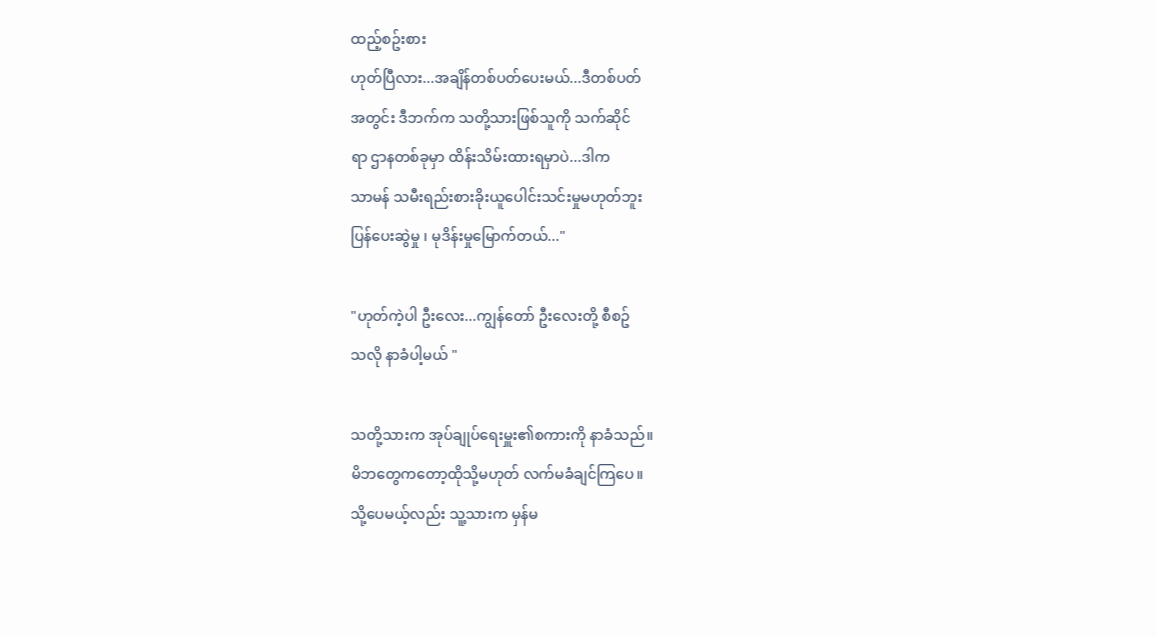ထည့်စဥ်းစား
ဟုတ်ပြီလား...အချိန်တစ်ပတ်ပေးမယ်...ဒီတစ်ပတ်
အတွင်း ဒီဘက်က သတို့သားဖြစ်သူကို သက်ဆိုင်
ရာ ဌာနတစ်ခုမှာ ထိန်းသိမ်းထားရမှာပဲ...ဒါက
သာမန် သမီးရည်းစားခိုးယူပေါင်းသင်းမှုမဟုတ်ဘူး
ပြန်ပေးဆွဲမှု ၊ မုဒိန်းမှုမြောက်တယ်..."

"ဟုတ်ကဲ့ပါ ဦးလေး...ကျွန်တော် ဦးလေးတို့ စီစဥ်
သလို နာခံပါ့မယ် "

သတို့သားက အုပ်ချုပ်ရေးမှူး၏စကားကို နာခံသည်။
မိဘတွေကတော့ထိုသို့မဟုတ် လက်မခံချင်ကြပေ။
သို့ပေမယ့်လည်း သူ့သားက မှန်မ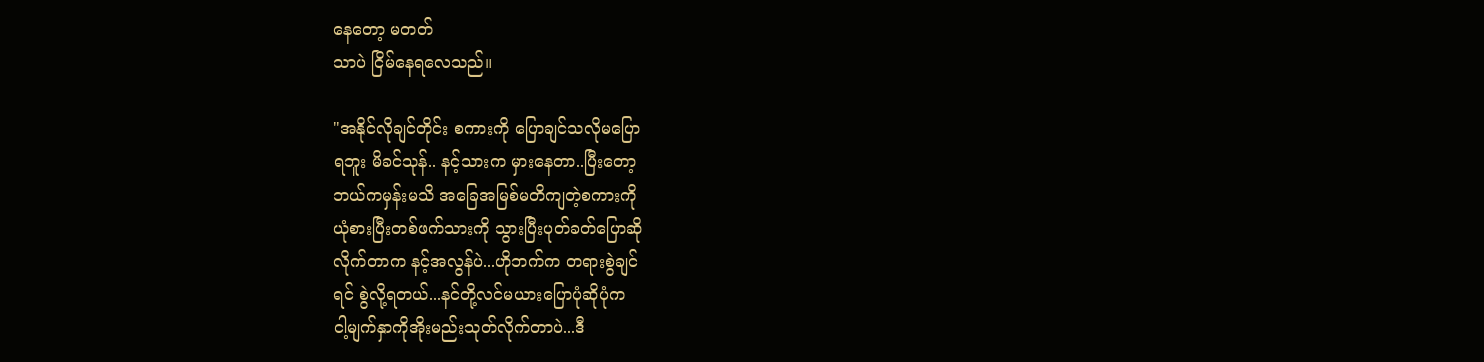နေတော့ မတတ်
သာပဲ ငြိမ်နေရလေသည်။

"အနိုင်လိုချင်တိုင်း စကားကို ပြောချင်သလိုမပြော
ရဘူး မိခင်သုန်.. နင့်သားက မှားနေတာ..ပြီးတော့
ဘယ်ကမှန်းမသိ အခြေအမြစ်မတိကျတဲ့စကားကို
ယုံစားပြီးတစ်ဖက်သားကို သွားပြီးပုတ်ခတ်ပြောဆို
လိုက်တာက နင့်အလွန်ပဲ...ဟိုဘက်က တရားစွဲချင်
ရင် စွဲလို့ရတယ်...နင်တို့လင်မယားပြောပုံဆိုပုံက
ငါ့မျက်နှာကိုအိုးမည်းသုတ်လိုက်တာပဲ...ဒီ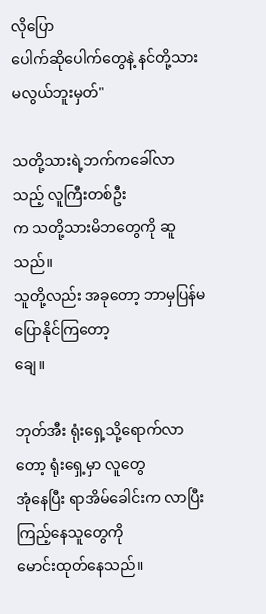လိုပြော
ပေါက်ဆိုပေါက်တွေနဲ့ နင်တို့သားမလွယ်ဘူးမှတ်"

သတို့သားရဲ့ဘက်ကခေါ်လာသည့် လူကြီးတစ်ဦး
က သတို့သားမိဘတွေကို ဆူသည်။
သူတို့လည်း အခုတော့ ဘာမှပြန်မပြောနိုင်ကြတော့
ချေ။

ဘုတ်အီး ရုံးရှေ့သို့ရောက်လာတော့ ရုံးရှေ့မှာ လူတွေ
အုံနေပြီး ရာအိမ်ခေါင်းက လာပြီးကြည့်နေသူတွေကို
မောင်းထုတ်နေသည်။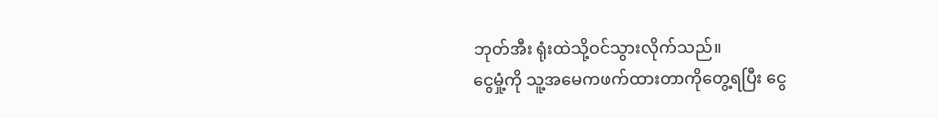ဘုတ်အီး ရုံးထဲသို့ဝင်သွားလိုက်သည်။
ငွေမှုံ့ကို သူ့အမေကဖက်ထားတာကိုတွေ့ရပြီး ငွေ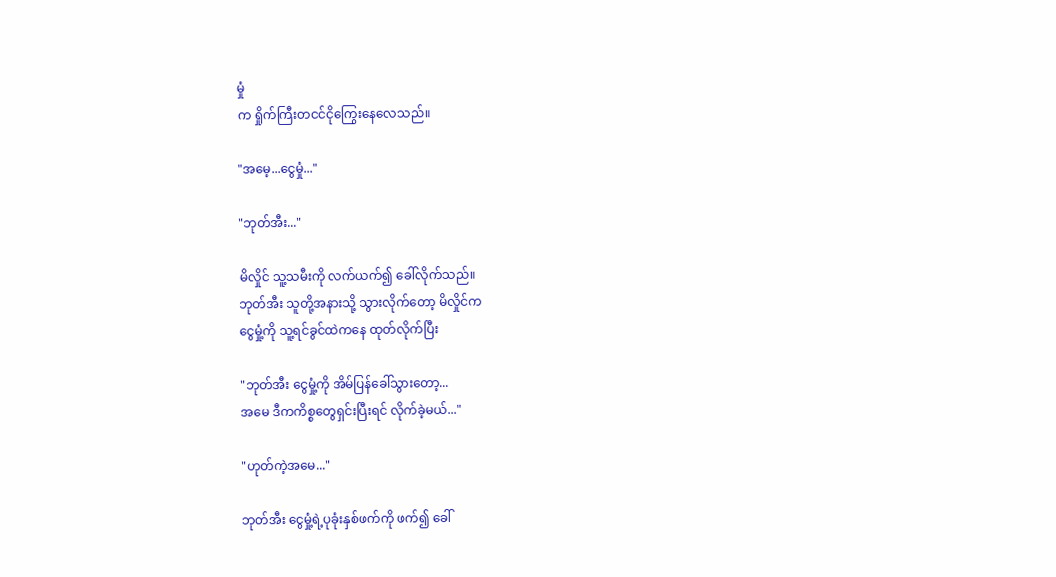မှုံ
က ရှိုက်ကြီးတငင်ငိုကြွေးနေလေသည်။

"အမေ့...ငွေမှုံ..."

"ဘုတ်အီး..."

မိလှိုင် သူ့သမီးကို လက်ယက်၍ ခေါ်လိုက်သည်။
ဘုတ်အီး သူတို့အနားသို့ သွားလိုက်တော့ မိလှိုင်က
ငွေမှုံ့ကို သူ့ရင်ခွင်ထဲကနေ ထုတ်လိုက်ပြီး

"ဘုတ်အီး ငွေမှုံ့ကို အိမ်ပြန်ခေါ်သွားတော့...
အမေ ဒီကကိစ္စတွေရှင်းပြီးရင် လိုက်ခဲ့မယ်..."

"ဟုတ်ကဲ့အမေ..."

ဘုတ်အီး ငွေမှုံ့ရဲ့ပုခုံးနှစ်ဖက်ကို ဖက်၍ ခေါ်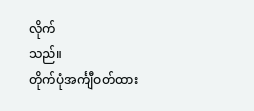လိုက်
သည်။
တိုက်ပုံအင်္ကျီဝတ်ထား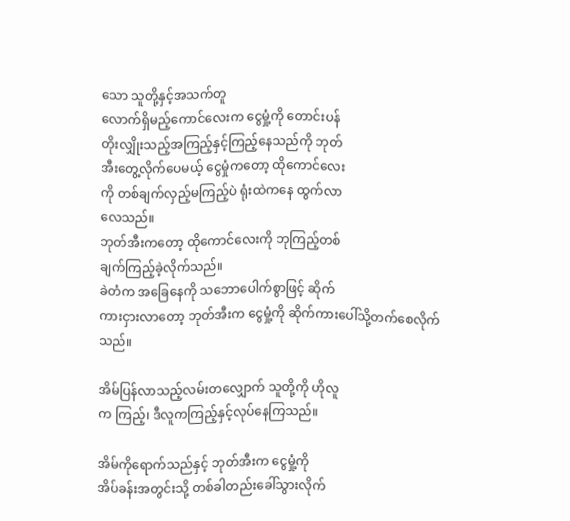သော သူတို့နှင့်အသက်တူ
လောက်ရှိမည့်ကောင်လေးက ငွေမှုံ့ကို တောင်းပန်
တိုးလျှိုးသည့်အကြည့်နှင့်ကြည့်နေသည်ကို ဘုတ်
အီးတွေ့လိုက်ပေမယ့် ငွေမှုံကတော့ ထိုကောင်လေး
ကို တစ်ချက်လှည့်မကြည့်ပဲ ရုံးထဲကနေ ထွက်လာ
လေသည်။
ဘုတ်အီးကတော့ ထိုကောင်လေးကို ဘုကြည့်တစ်
ချက်ကြည့်ခဲ့လိုက်သည်။
ခဲတံက အခြေနေကို သဘောပေါက်စွာဖြင့် ဆိုက်
ကားငှားလာတော့ ဘုတ်အီးက ငွေမှုံ့ကို ဆိုက်ကားပေါ်သို့တက်စေလိုက်သည်။

အိမ်ပြန်လာသည့်လမ်းတလျှောက် သူတို့ကို ဟိုလူ
က ကြည့်၊ ဒီလူကကြည့်နှင့်လုပ်နေကြသည်။

အိမ်ကိုရောက်သည်နှင့် ဘုတ်အီးက ငွေမှုံ့ကို
အိပ်ခန်းအတွင်းသို့ တစ်ခါတည်းခေါ်သွားလိုက်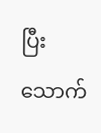ပြီး သောက်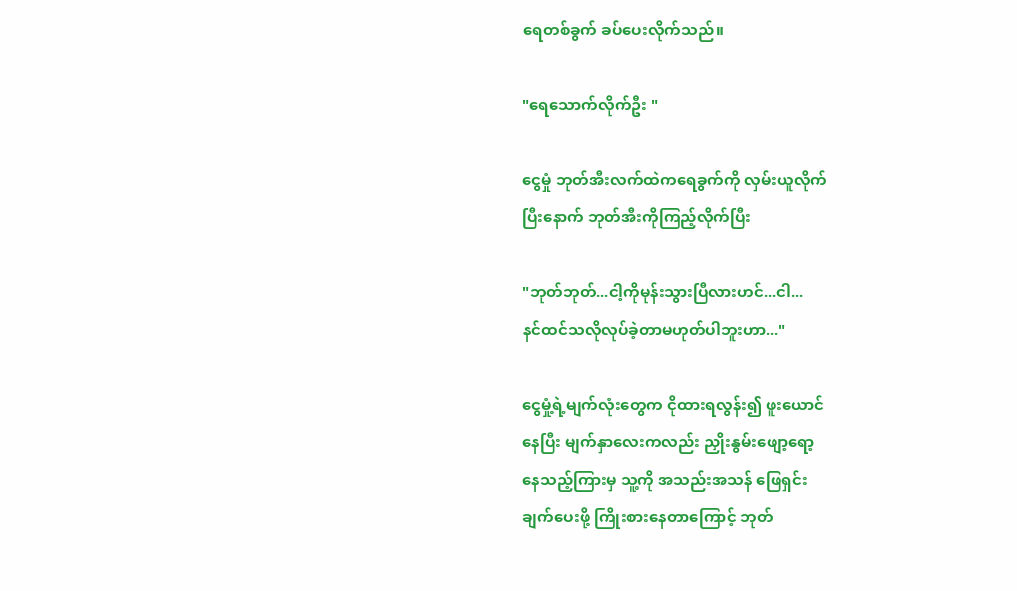ရေတစ်ခွက် ခပ်ပေးလိုက်သည်။

"ရေသောက်လိုက်ဦး "

ငွေမှုံ ဘုတ်အီးလက်ထဲကရေခွက်ကို လှမ်းယူလိုက်
ပြီးနောက် ဘုတ်အီးကိုကြည့်လိုက်ပြီး

"ဘုတ်ဘုတ်...ငါ့ကိုမုန်းသွားပြီလားဟင်...ငါ...
နင်ထင်သလိုလုပ်ခဲ့တာမဟုတ်ပါဘူးဟာ..."

ငွေမှုံ့ရဲ့မျက်လုံးတွေက ငိုထားရလွန်း၍ ဖူးယောင်
နေပြီး မျက်နှာလေးကလည်း ညှိုးနွမ်းဖျော့ရော့
နေသည့်ကြားမှ သူ့ကို အသည်းအသန် ဖြေရှင်း
ချက်ပေးဖို့ ကြိုးစားနေတာကြောင့် ဘုတ်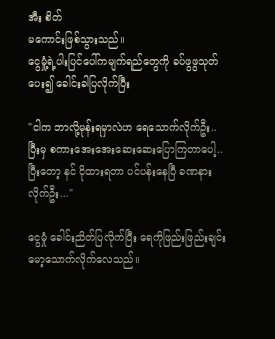အီး စိတ်
မကောင်းဖြစ်သွားသည်။
ငွေမှုံ့ရဲ့ပါးပြင်ပေါ်ကမျက်ရည်တွေကို ခပ်ဖွဖွသုတ်
ပေး၍ ခေါင်းခါပြလိုက်ပြီး

"ငါက ဘာလို့မုန်းရမှာလဲဟ ရေသောက်လိုက်ဦး..
ပြီးမှ စကားအေးအေးဆေးဆေးပြောကြတာပေါ့..
ပြီးတော့ နင် ငိုထားရတာ ပင်ပန်းနေပြီ ခဏနား
လိုက်ဦး..."

ငွေမှုံ ခေါင်းညိတ်ပြလိုက်ပြီး ရေကိုဖြည်းဖြည်းချင်း
မော့သောက်လိုက်လေသည်။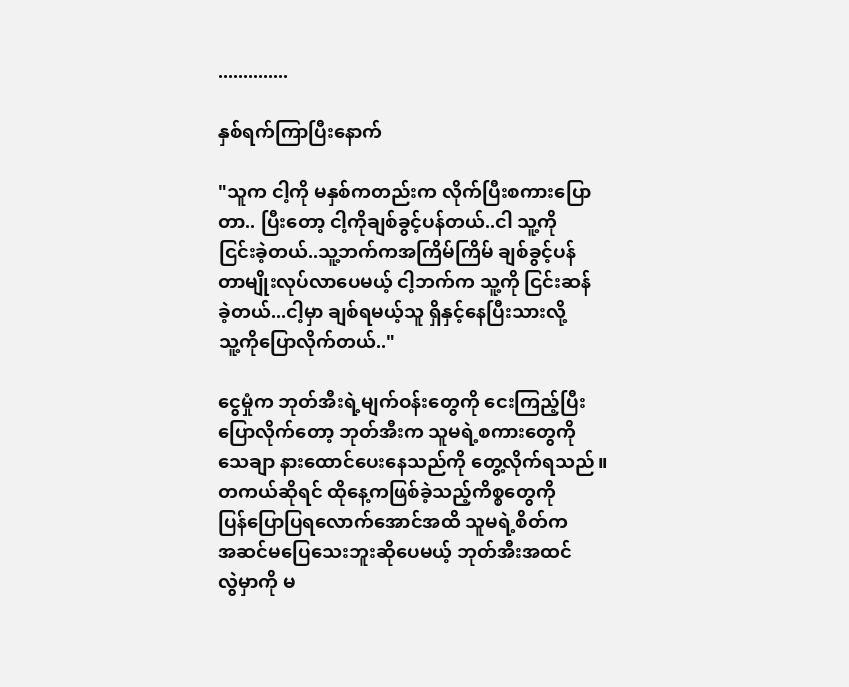..............

နှစ်ရက်ကြာပြီးနောက်

"သူက ငါ့ကို မနှစ်ကတည်းက လိုက်ပြီးစကားပြော
တာ.. ပြီးတော့ ငါ့ကိုချစ်ခွင့်ပန်တယ်..ငါ သူ့ကို
ငြင်းခဲ့တယ်..သူ့ဘက်ကအကြိမ်ကြိမ် ချစ်ခွင့်ပန်
တာမျိုးလုပ်လာပေမယ့် ငါ့ဘက်က သူ့ကို ငြင်းဆန်
ခဲ့တယ်...ငါ့မှာ ချစ်ရမယ့်သူ ရှိနှင့်နေပြီးသားလို့
သူ့ကိုပြောလိုက်တယ်.."

ငွေမှုံက ဘုတ်အီးရဲ့မျက်ဝန်းတွေကို ငေးကြည့်ပြီး
ပြောလိုက်တော့ ဘုတ်အီးက သူမရဲ့စကားတွေကို
သေချာ နားထောင်ပေးနေသည်ကို တွေ့လိုက်ရသည်။
တကယ်ဆိုရင် ထိုနေ့ကဖြစ်ခဲ့သည့်ကိစ္စတွေကို
ပြန်ပြောပြရလောက်အောင်အထိ သူမရဲ့စိတ်က
အဆင်မပြေသေးဘူးဆိုပေမယ့် ဘုတ်အီးအထင်
လွဲမှာကို မ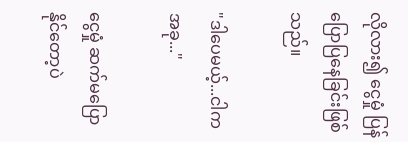လိုလား၍ ငွေမှုံ ပြန်ပြောပြနေခြင်းဖြစ်
သည်။

"ဒါပေမယ့်...ငါက အခု..."

ငွေမှုံ ဆက်မပြောနိုင်တော့ပဲ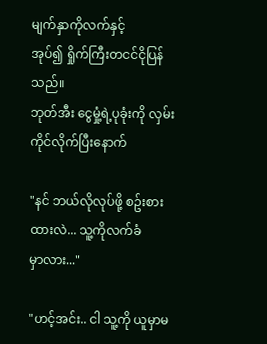မျက်နှာကိုလက်နှင့်
အုပ်၍ ရှိုက်ကြီးတငင်ငိုပြန်သည်။
ဘုတ်အီး ငွေမှုံ့ရဲ့ပုခုံးကို လှမ်းကိုင်လိုက်ပြီးနောက်

"နင် ဘယ်လိုလုပ်ဖို့ စဥ်းစားထားလဲ... သူ့ကိုလက်ခံ
မှာလား..."

"ဟင့်အင်း.. ငါ သူ့ကို ယူမှာမ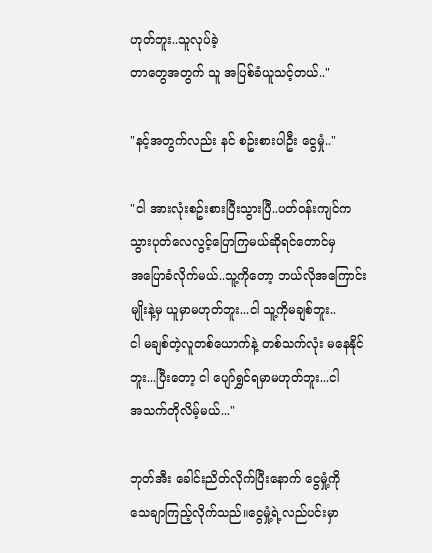ဟုတ်ဘူး..သူလုပ်ခဲ့
တာတွေအတွက် သူ အပြစ်ခံယူသင့်တယ်.."

"နင့်အတွက်လည်း နင် စဥ်းစားပါဦး ငွေမှုံ.."

"ငါ အားလုံးစဥ်းစားပြီးသွားပြီ..ပတ်ဝန်းကျင်က
သွားပုတ်လေလွင့်ပြောကြမယ်ဆိုရင်တောင်မှ
အပြောခံလိုက်မယ်..သူ့ကိုတော့ ဘယ်လိုအကြောင်း
မျိုးနဲ့မှ ယူမှာမဟုတ်ဘူး...ငါ သူ့ကိုမချစ်ဘူး..
ငါ မချစ်တဲ့လူတစ်ယောက်နဲ့ တစ်သက်လုံး မနေနိုင်
ဘူး...ပြီးတော့ ငါ ပျော်ရွှင်ရမှာမဟုတ်ဘူး...ငါ
အသက်တိုလိမ့်မယ်..."

ဘုတ်အီး ခေါင်းညိတ်လိုက်ပြီးနောက် ငွေမှုံ့ကို
သေချာကြည့်လိုက်သည်။ငွေမှုံ့ရဲ့လည်ပင်းမှာ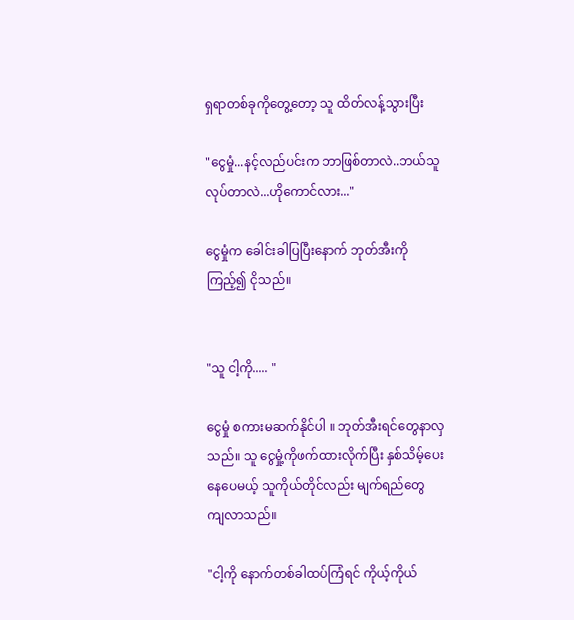ရှရာတစ်ခုကိုတွေ့တော့ သူ ထိတ်လန့်သွားပြီး

"ငွေမှုံ...နင့်လည်ပင်းက ဘာဖြစ်တာလဲ..ဘယ်သူ
လုပ်တာလဲ...ဟိုကောင်လား..."

ငွေမှုံက ခေါင်းခါပြပြီးနောက် ဘုတ်အီးကို
ကြည့်၍ ငိုသည်။


"သူ ငါ့ကို..... "

ငွေမှုံ စကားမဆက်နိုင်ပါ ။ ဘုတ်အီးရင်တွေနာလှ
သည်။ သူ ငွေမှုံ့ကိုဖက်ထားလိုက်ပြီး နှစ်သိမ့်ပေး
နေပေမယ့် သူကိုယ်တိုင်လည်း မျက်ရည်တွေ
ကျလာသည်။

"ငါ့ကို နောက်တစ်ခါထပ်ကြံရင် ကိုယ့်ကိုယ်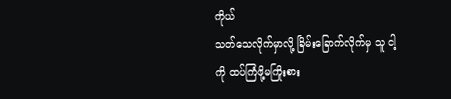ကိုယ်
သတ်သေလိုက်မှာလို့ ခြိမ်းခြောက်လိုက်မှ သူ ငါ့
ကို ထပ်ကြံဖို့မကြိုးစား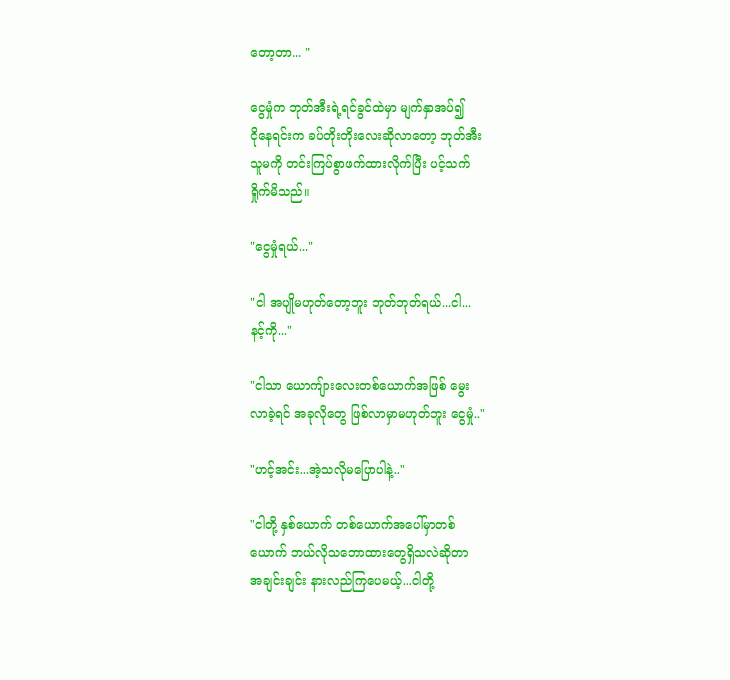တော့တာ... "

ငွေမှုံက ဘုတ်အီးရဲ့ရင်ခွင်ထဲမှာ မျက်နှာအပ်၍
ငိုနေရင်းက ခပ်တိုးတိုးလေးဆိုလာတော့ ဘုတ်အီး
သူမကို တင်းကြပ်စွာဖက်ထားလိုက်ပြီး ပင့်သက်
ရှိုက်မိသည်။

"ငွေမှုံရယ်..."

"ငါ အပျိုမဟုတ်တော့ဘူး ဘုတ်ဘုတ်ရယ်...ငါ...
နင့်ကို..."

"ငါသာ ယောကျ်ားလေးတစ်ယောက်အဖြစ် မွေး
လာခဲ့ရင် အခုလိုတွေ ဖြစ်လာမှာမဟုတ်ဘူး ငွေမှုံ.."

"ဟင့်အင်း...အဲ့သလိုမပြောပါနဲ့.."

"ငါတို့ နှစ်ယောက် တစ်ယောက်အပေါ်မှာတစ်
ယောက် ဘယ်လိုသဘောထားတွေရှိသလဲဆိုတာ
အချင်းချင်း နားလည်ကြပေမယ့်...ငါတို့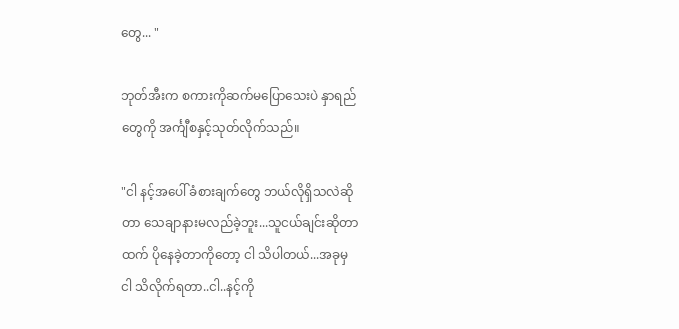တွေ... "

ဘုတ်အီးက စကားကိုဆက်မပြောသေးပဲ နှာရည်
တွေကို အင်္ကျီစနှင့်သုတ်လိုက်သည်။

"ငါ နင့်အပေါ် ခံစားချက်တွေ ဘယ်လိုရှိသလဲဆို
တာ သေချာနားမလည်ခဲ့ဘူး...သူငယ်ချင်းဆိုတာ
ထက် ပိုနေခဲ့တာကိုတော့ ငါ သိပါတယ်...အခုမှ
ငါ သိလိုက်ရတာ..ငါ..နင့်ကို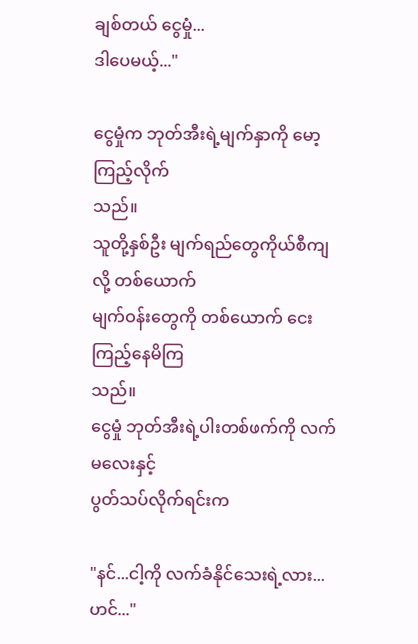ချစ်တယ် ငွေမှုံ...
ဒါပေမယ့်..."

ငွေမှုံက ဘုတ်အီးရဲ့မျက်နှာကို မော့ကြည့်လိုက်
သည်။
သူတို့နှစ်ဦး မျက်ရည်တွေကိုယ်စီကျလို့ တစ်ယောက်
မျက်ဝန်းတွေကို တစ်ယောက် ငေးကြည့်နေမိကြ
သည်။
ငွေမှုံ ဘုတ်အီးရဲ့ပါးတစ်ဖက်ကို လက်မလေးနှင့်
ပွတ်သပ်လိုက်ရင်းက

"နင်...ငါ့ကို လက်ခံနိုင်သေးရဲ့လား... ဟင်..."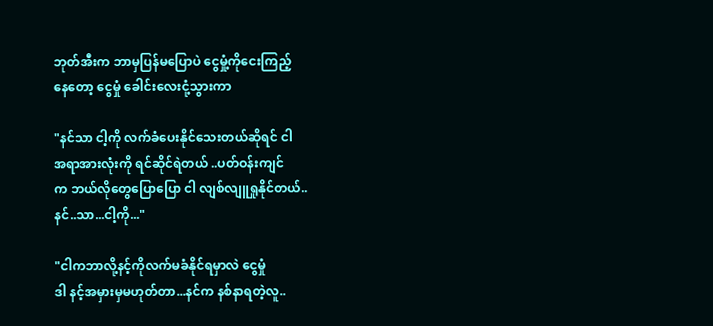ဘုတ်အီးက ဘာမှပြန်မပြောပဲ ငွေမှုံ့ကိုငေးကြည့်
နေတော့ ငွေမှုံ ခေါင်းလေးငုံ့သွားကာ

"နင်သာ ငါ့ကို လက်ခံပေးနိုင်သေးတယ်ဆိုရင် ငါ
အရာအားလုံးကို ရင်ဆိုင်ရဲတယ် ..ပတ်ဝန်းကျင်
က ဘယ်လိုတွေပြောပြော ငါ လျစ်လျူရှုနိုင်တယ်..
နင်..သာ...ငါ့ကို..."

"ငါကဘာလို့နင့်ကိုလက်မခံနိုင်ရမှာလဲ ငွေမှုံ
ဒါ နင့်အမှားမှမဟုတ်တာ...နင်က နစ်နာရတဲ့လူ..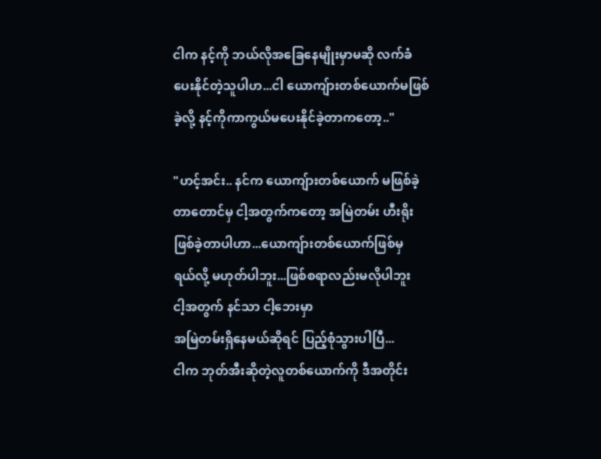ငါက နင့်ကို ဘယ်လိုအခြေနေမျိုးမှာမဆို လက်ခံ
ပေးနိုင်တဲ့သူပါဟ...ငါ ယောကျ်ားတစ်ယောက်မဖြစ်
ခဲ့လို့ နင့်ကိုကာကွယ်မပေးနိုင်ခဲ့တာကတော့.."

"ဟင့်အင်း.. နင်က ယောကျ်ားတစ်ယောက် မဖြစ်ခဲ့
တာတောင်မှ ငါ့အတွက်ကတော့ အမြဲတမ်း ဟီးရိုး
ဖြစ်ခဲ့တာပါဟာ...ယောကျ်ားတစ်ယောက်ဖြစ်မှ
ရယ်လို့ မဟုတ်ပါဘူး...ဖြစ်စရာလည်းမလိုပါဘူး
ငါ့အတွက် နင်သာ ငါ့ဘေးမှာ
အမြဲတမ်းရှိနေမယ်ဆိုရင် ပြည့်စုံသွားပါပြီ...
ငါက ဘုတ်အီးဆိုတဲ့လူတစ်ယောက်ကို ဒီအတိုင်း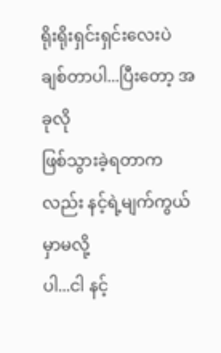ရိုးရိုးရှင်းရှင်းလေးပဲ ချစ်တာပါ...ပြီးတော့ အခုလို
ဖြစ်သွားခဲ့ရတာကလည်း နင့်ရဲ့မျက်ကွယ်မှာမလို့
ပါ...ငါ နင့်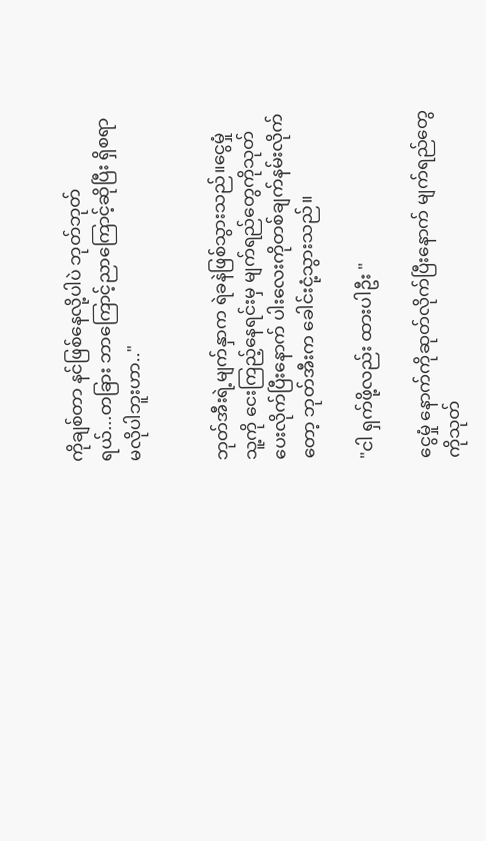ကိုချစ်တာ နင်ဖြစ်နေလို့ပါပဲ ဘုတ်ဘုတ်
ရယ်...တခြား ဘာကြောင့်ညာကြောင့်ဆိုပြီး ရှိစရာ
မလိုပါဘူးဟာ.."


ဘုတ်အီးရဲ့မျက်နှာက ရဲခနဲဖြစ်သွားသည်။ငွေမှုံ
သူ့ကို ငေးကြည့်နေရင်းမှ မျက်ရည်တွေကိုသုတ်
ပေးလိုက်ပြီးနောက် ပါးလေးကိုတစ်ချက်နမ်းလိုက်
တော့ ဘုတ်အီးက ခေါင်းငုံ့သွားသည်။

"ငါ ရှက်ဖို့လည်း ထားပါဦး "

ငွေမှုံ နောက်ကိုဆုတ်လိုက်ပြီးနောက် မျက်ရည်တွေ
ကိုသုတ်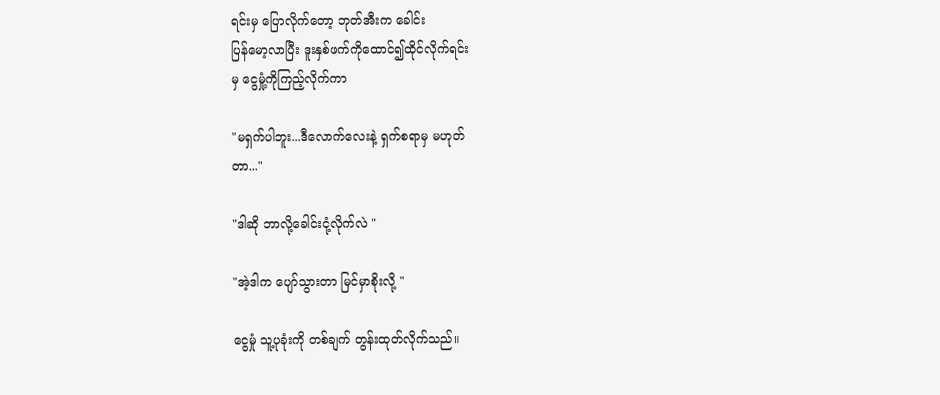ရင်းမှ ပြောလိုက်တော့ ဘုတ်အီးက ခေါင်း
ပြန်မော့လာပြီး ဒူးနှစ်ဖက်ကိုထောင်၍ထိုင်လိုက်ရင်း
မှ ငွေမှုံ့ကိုကြည့်လိုက်ကာ

"မရှက်ပါဘူး...ဒီလောက်လေးနဲ့ ရှက်စရာမှ မဟုတ်
တာ..."

"ဒါဆို ဘာလို့ခေါင်းငုံ့လိုက်လဲ "

"အဲ့ဒါက ပျော်သွားတာ မြင်မှာစိုးလို့ "

ငွေမှုံ သူ့ပုခုံးကို တစ်ချက် တွန်းထုတ်လိုက်သည်။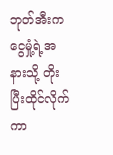ဘုတ်အီးက ငွေမှုံ့ရဲ့အနားသို့ တိုးပြီးထိုင်လိုက်ကာ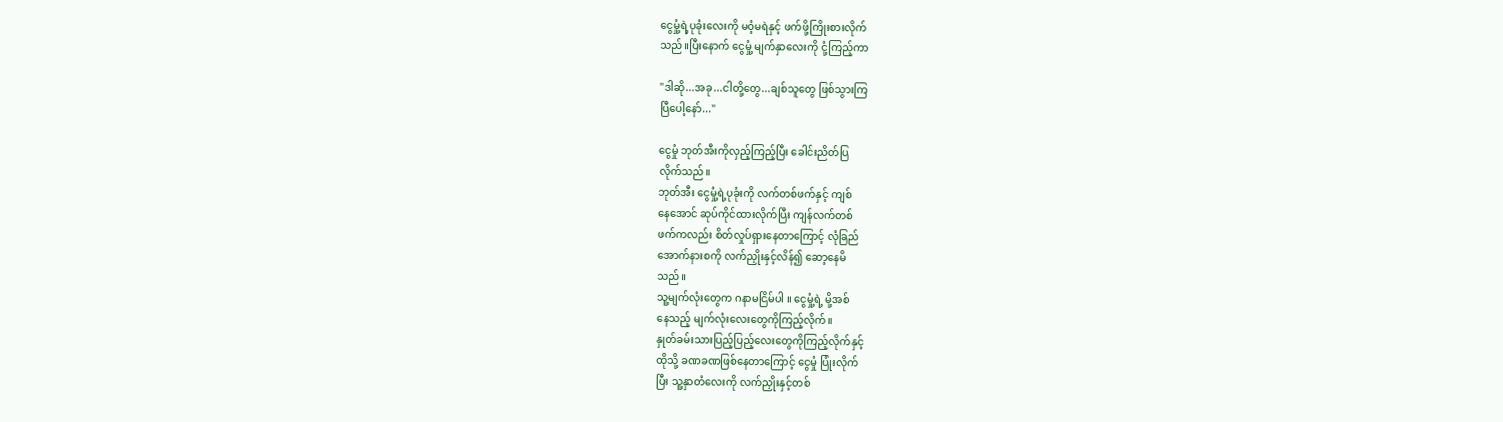ငွေမှုံ့ရဲ့ပုခုံးလေးကို မဝံ့မရဲနှင့် ဖက်ဖို့ကြိုးစားလိုက်
သည်။ပြီးနောက် ငွေမှုံ့ မျက်နှာလေးကို ငုံ့ကြည့်ကာ

"ဒါဆို...အခု...ငါတို့တွေ...ချစ်သူတွေ ဖြစ်သွားကြ
ပြီပေါ့နော်..."

ငွေမှုံ ဘုတ်အီးကိုလှည့်ကြည့်ပြီး ခေါင်းညိတ်ပြ
လိုက်သည်။
ဘုတ်အီး ငွေမှုံ့ရဲ့ပုခုံးကို လက်တစ်ဖက်နှင့် ကျစ်
နေအောင် ဆုပ်ကိုင်ထားလိုက်ပြီး ကျန်လက်တစ်
ဖက်ကလည်း စိတ်လှုပ်ရှားနေတာကြောင့် လုံခြည်
အောက်နားစကို လက်ညှိုးနှင့်လိန်၍ ဆော့နေမိ
သည်။
သူ့မျက်လုံးတွေက ဂနာမငြိမ်ပါ ။ ငွေမှုံ့ရဲ့ မို့အစ်
နေသည့် မျက်လုံးလေးတွေကိုကြည့်လိုက်။
နှုတ်ခမ်းသားပြည့်ပြည့်လေးတွေကိုကြည့်လိုက်နှင့်
ထိုသို့ ခဏခဏဖြစ်နေတာကြောင့် ငွေမှုံ ပြုံးလိုက်
ပြီး သူ့နှာတံလေးကို လက်ညှိုးနှင့်တစ်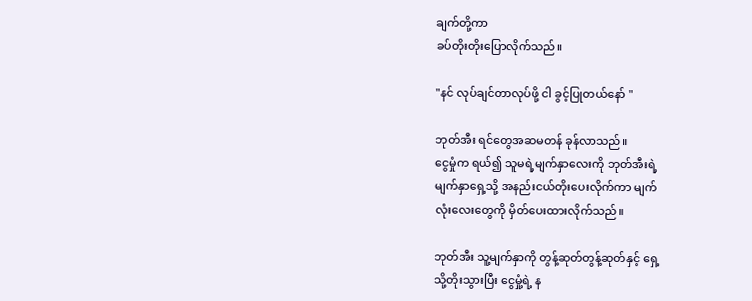ချက်တို့ကာ
ခပ်တိုးတိုးပြောလိုက်သည်။

"နင် လုပ်ချင်တာလုပ်ဖို့ ငါ ခွင့်ပြုတယ်နော် "

ဘုတ်အီး ရင်တွေအဆမတန် ခုန်လာသည်။
ငွေမှုံက ရယ်၍ သူမရဲ့မျက်နှာလေးကို ဘုတ်အီးရဲ့
မျက်နှာရှေ့သို့ အနည်းငယ်တိုးပေးလိုက်ကာ မျက်
လုံးလေးတွေကို မှိတ်ပေးထားလိုက်သည်။

ဘုတ်အီး သူ့မျက်နှာကို တွန့်ဆုတ်တွန့်ဆုတ်နှင့် ရှေ့
သို့တိုးသွားပြီး ငွေမှုံ့ရဲ့ န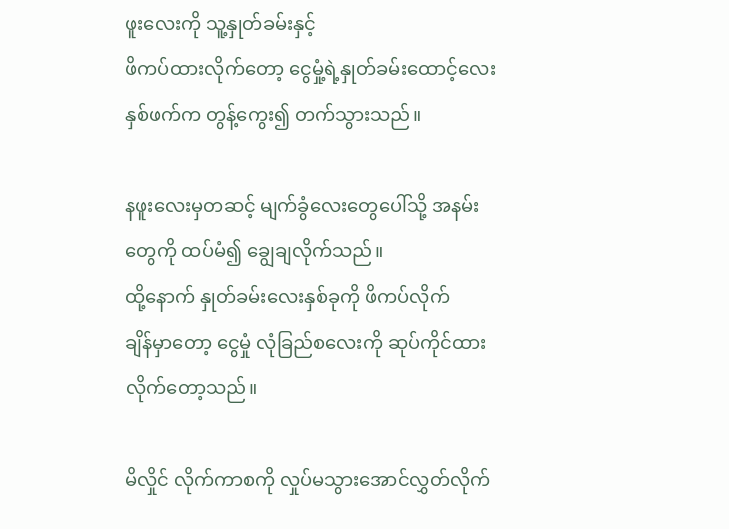ဖူးလေးကို သူ့နှုတ်ခမ်းနှင့်
ဖိကပ်ထားလိုက်တော့ ငွေမှုံ့ရဲ့နှုတ်ခမ်းထောင့်လေး
နှစ်ဖက်က တွန့်ကွေး၍ တက်သွားသည်။

နဖူးလေးမှတဆင့် မျက်ခွံလေးတွေပေါ်သို့ အနမ်း
တွေကို ထပ်မံ၍ ချွေချလိုက်သည်။
ထို့နောက် နှုတ်ခမ်းလေးနှစ်ခုကို ဖိကပ်လိုက်
ချိန်မှာတော့ ငွေမှုံ လုံခြည်စလေးကို ဆုပ်ကိုင်ထား
လိုက်တော့သည်။

မိလှိုင် လိုက်ကာစကို လှုပ်မသွားအောင်လွှတ်လိုက်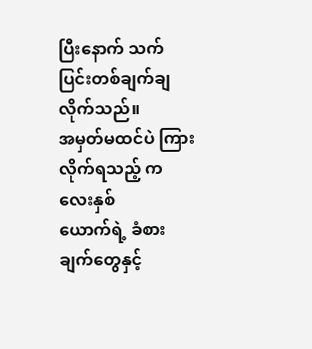ပြီးနောက် သက်ပြင်းတစ်ချက်ချလိုက်သည်။
အမှတ်မထင်ပဲ ကြားလိုက်ရသည့် ကလေးနှစ်
ယောက်ရဲ့ ခံစားချက်တွေနှင့်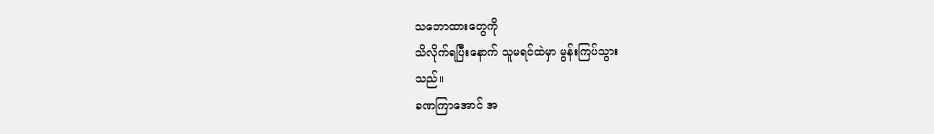သဘောထားတွေကို
သိလိုက်ရပြီးနောက် သူမရင်ထဲမှာ မွန်းကြပ်သွား
သည်။
ခဏကြာအောင် အ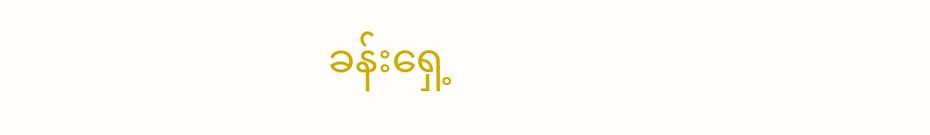ခန်းရှေ့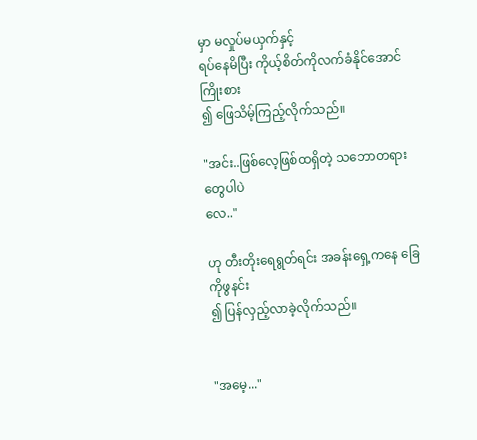မှာ မလှုပ်မယှက်နှင့်
ရပ်နေမိပြီး ကိုယ့်စိတ်ကိုလက်ခံနိုင်အောင် ကြိုးစား
၍ ဖြေသိမ့်ကြည့်လိုက်သည်။

"အင်း..ဖြစ်လေ့ဖြစ်ထရှိတဲ့ သဘောတရားတွေပါပဲ
လေ.."

ဟု တီးတိုးရေရွတ်ရင်း အခန်းရှေ့ကနေ ခြေကိုဖွနင်း
၍ ပြန်လှည့်လာခဲ့လိုက်သည်။


"အမေ့..."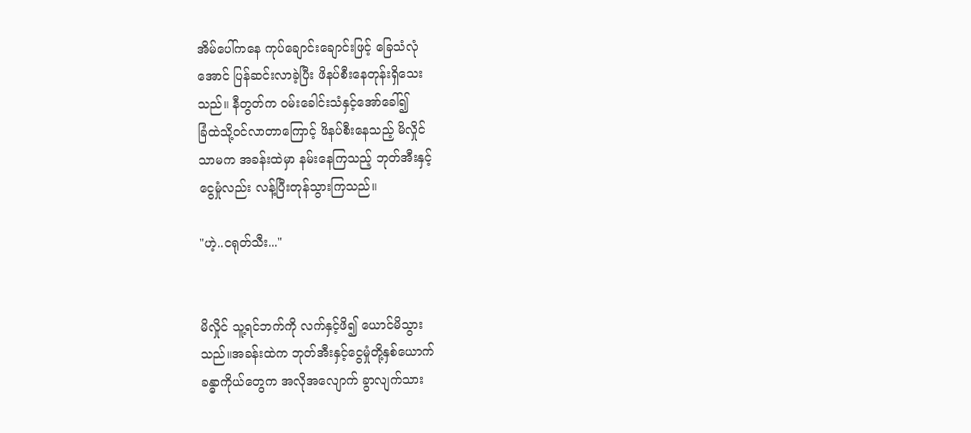အိမ်ပေါ်ကနေ ကုပ်ချောင်းချောင်းဖြင့် ခြေသံလုံ
အောင် ပြန်ဆင်းလာခဲ့ပြီး ဖိနပ်စီးနေတုန်းရှိသေး
သည်။ နီတွတ်က ဝမ်းခေါင်းသံနှင့်အော်ခေါ်၍
ခြံထဲသို့ဝင်လာတာကြောင့် ဖိနပ်စီးနေသည့် မိလှိုင်
သာမက အခန်းထဲမှာ နမ်းနေကြသည့် ဘုတ်အီးနှင့်
ငွေမှုံလည်း လန့်ပြီးတုန်သွားကြသည်။

"ဟဲ့..ငရုတ်သီး..."


မိလှိုင် သူ့ရင်ဘက်ကို လက်နှင့်ဖိ၍ ယောင်မိသွား
သည်။အခန်းထဲက ဘုတ်အီးနှင့်ငွေမှုံတို့နှစ်ယောက်
ခန္ဓာကိုယ်တွေက အလိုအလျောက် ခွာလျက်သား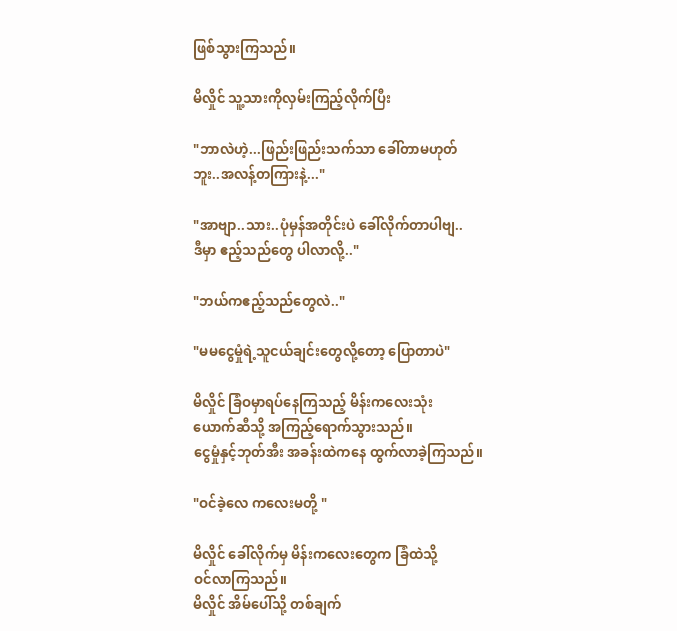ဖြစ်သွားကြသည်။

မိလှိုင် သူ့သားကိုလှမ်းကြည့်လိုက်ပြီး

"ဘာလဲဟဲ့...ဖြည်းဖြည်းသက်သာ ခေါ်တာမဟုတ်
ဘူး..အလန့်တကြားနဲ့..."

"အာဗျာ..သား..ပုံမှန်အတိုင်းပဲ ခေါ်လိုက်တာပါဗျ..
ဒီမှာ ဧည့်သည်တွေ ပါလာလို့.."

"ဘယ်ကဧည့်သည်တွေလဲ.."

"မမငွေမှုံရဲ့သူငယ်ချင်းတွေလို့တော့ ပြောတာပဲ"

မိလှိုင် ခြံဝမှာရပ်နေကြသည့် မိန်းကလေးသုံး
ယောက်ဆီသို့ အကြည့်ရောက်သွားသည်။
ငွေမှုံနှင့်ဘုတ်အီး အခန်းထဲကနေ ထွက်လာခဲ့ကြသည်။

"ဝင်ခဲ့လေ ကလေးမတို့ "

မိလှိုင် ခေါ်လိုက်မှ မိန်းကလေးတွေက ခြံထဲသို့
ဝင်လာကြသည်။
မိလှိုင် အိမ်ပေါ်သို့ တစ်ချက်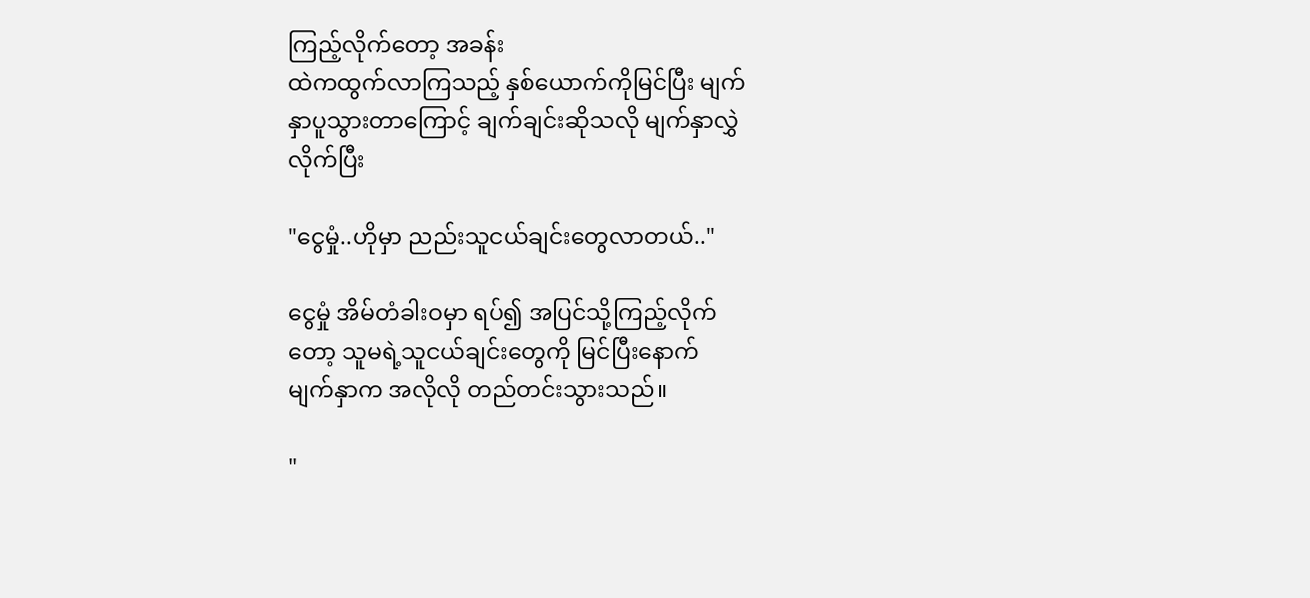ကြည့်လိုက်တော့ အခန်း
ထဲကထွက်လာကြသည့် နှစ်ယောက်ကိုမြင်ပြီး မျက်
နှာပူသွားတာကြောင့် ချက်ချင်းဆိုသလို မျက်နှာလွှဲ
လိုက်ပြီး

"ငွေမှုံ..ဟိုမှာ ညည်းသူငယ်ချင်းတွေလာတယ်.."

ငွေမှုံ အိမ်တံခါးဝမှာ ရပ်၍ အပြင်သို့ကြည့်လိုက်
တော့ သူမရဲ့သူငယ်ချင်းတွေကို မြင်ပြီးနောက်
မျက်နှာက အလိုလို တည်တင်းသွားသည်။

"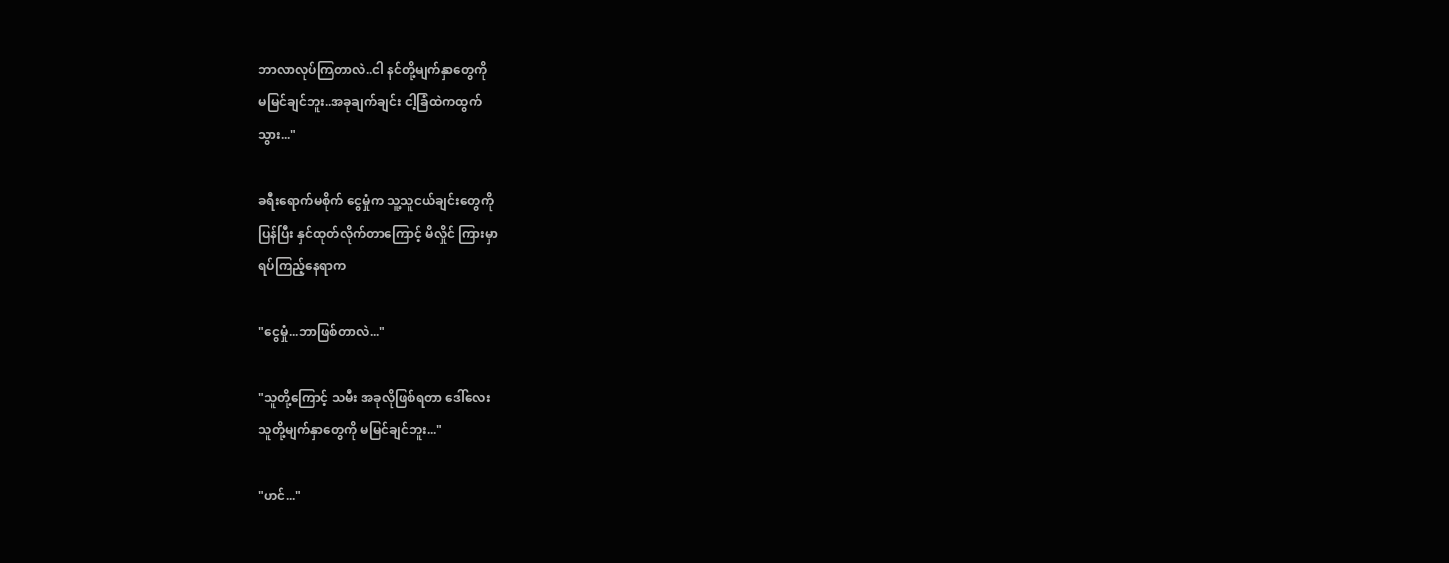ဘာလာလုပ်ကြတာလဲ..ငါ နင်တို့မျက်နှာတွေကို
မမြင်ချင်ဘူး..အခုချက်ချင်း ငါ့ခြံထဲကထွက်
သွား..."

ခရီးရောက်မစိုက် ငွေမှုံက သူ့သူငယ်ချင်းတွေကို
ပြန်ပြီး နှင်ထုတ်လိုက်တာကြောင့် မိလှိုင် ကြားမှာ
ရပ်ကြည့်နေရာက

"ငွေမှုံ...ဘာဖြစ်တာလဲ..."

"သူတို့ကြောင့် သမီး အခုလိုဖြစ်ရတာ ဒေါ်လေး
သူတို့မျက်နှာတွေကို မမြင်ချင်ဘူး..."

"ဟင်..."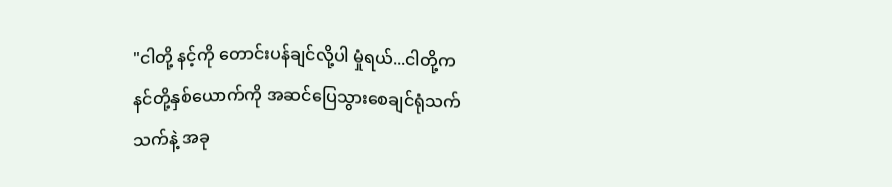"ငါတို့ နင့်ကို တောင်းပန်ချင်လို့ပါ မှုံရယ်...ငါတို့က
နင်တို့နှစ်ယောက်ကို အဆင်ပြေသွားစေချင်ရုံသက်
သက်နဲ့ အခု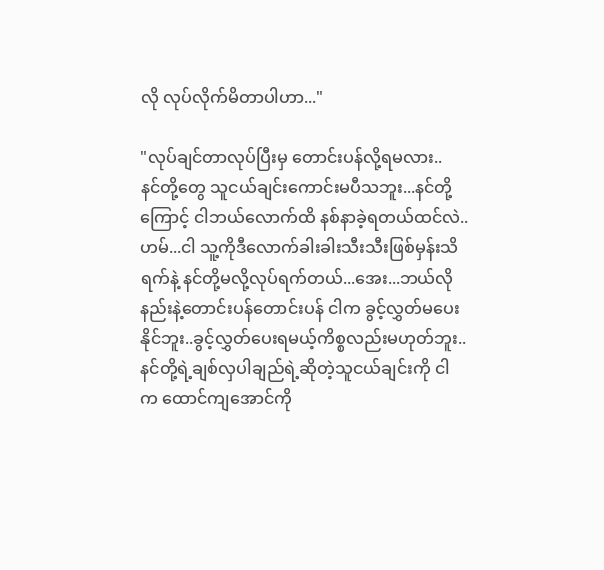လို လုပ်လိုက်မိတာပါဟာ..."

"လုပ်ချင်တာလုပ်ပြီးမှ တောင်းပန်လို့ရမလား..
နင်တို့တွေ သူငယ်ချင်းကောင်းမပီသဘူး...နင်တို့
ကြောင့် ငါဘယ်လောက်ထိ နစ်နာခဲ့ရတယ်ထင်လဲ..
ဟမ်...ငါ သူ့ကိုဒီလောက်ခါးခါးသီးသီးဖြစ်မှန်းသိ
ရက်နဲ့ နင်တို့မလို့လုပ်ရက်တယ်...အေး...ဘယ်လို
နည်းနဲ့တောင်းပန်တောင်းပန် ငါက ခွင့်လွှတ်မပေး
နိုင်ဘူး..ခွင့်လွှတ်ပေးရမယ့်ကိစ္စလည်းမဟုတ်ဘူး..
နင်တို့ရဲ့ချစ်လှပါချည်ရဲ့ဆိုတဲ့သူငယ်ချင်းကို ငါ
က ထောင်ကျအောင်ကို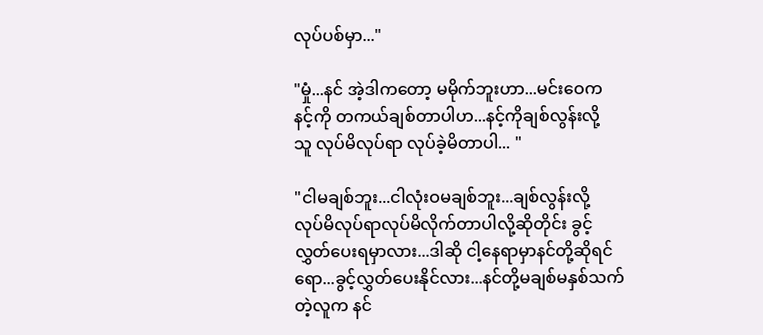လုပ်ပစ်မှာ..."

"မှုံ...နင် အဲ့ဒါကတော့ မမိုက်ဘူးဟာ...မင်းဝေက
နင့်ကို တကယ်ချစ်တာပါဟ...နင့်ကိုချစ်လွန်းလို့
သူ လုပ်မိလုပ်ရာ လုပ်ခဲ့မိတာပါ... "

"ငါမချစ်ဘူး...ငါလုံးဝမချစ်ဘူး...ချစ်လွန်းလို့
လုပ်မိလုပ်ရာလုပ်မိလိုက်တာပါလို့ဆိုတိုင်း ခွင့်
လွှတ်ပေးရမှာလား...ဒါဆို ငါ့နေရာမှာနင်တို့ဆိုရင်
ရော...ခွင့်လွှတ်ပေးနိုင်လား...နင်တို့မချစ်မနှစ်သက်
တဲ့လူက နင်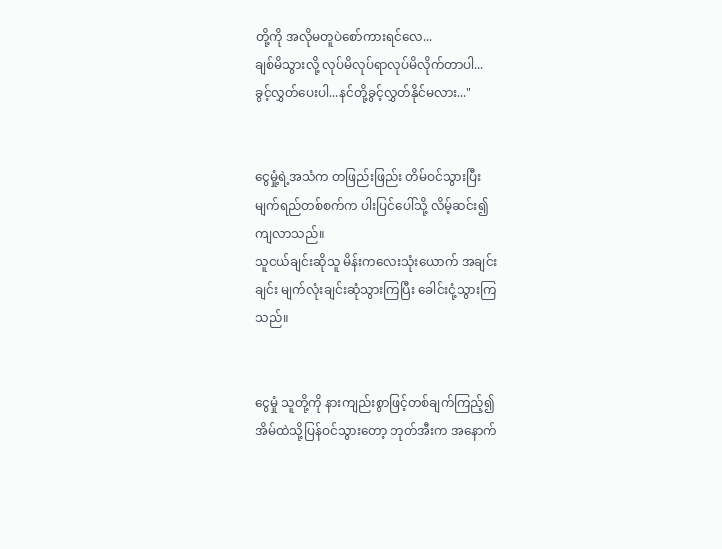တို့ကို အလိုမတူပဲစော်ကားရင်လေ...
ချစ်မိသွားလို့ လုပ်မိလုပ်ရာလုပ်မိလိုက်တာပါ...
ခွင့်လွှတ်ပေးပါ...နင်တို့ခွင့်လွှတ်နိုင်မလား..."


ငွေမှုံ့ရဲ့အသံက တဖြည်းဖြည်း တိမ်ဝင်သွားပြီး
မျက်ရည်တစ်စက်က ပါးပြင်ပေါ်သို့ လိမ့်ဆင်း၍
ကျလာသည်။
သူငယ်ချင်းဆိုသူ မိန်းကလေးသုံးယောက် အချင်း
ချင်း မျက်လုံးချင်းဆုံသွားကြပြီး ခေါင်းငုံ့သွားကြ
သည်။


ငွေမှုံ သူတို့ကို နားကျည်းစွာဖြင့်တစ်ချက်ကြည့်၍
အိမ်ထဲသို့ပြန်ဝင်သွားတော့ ဘုတ်အီးက အနောက်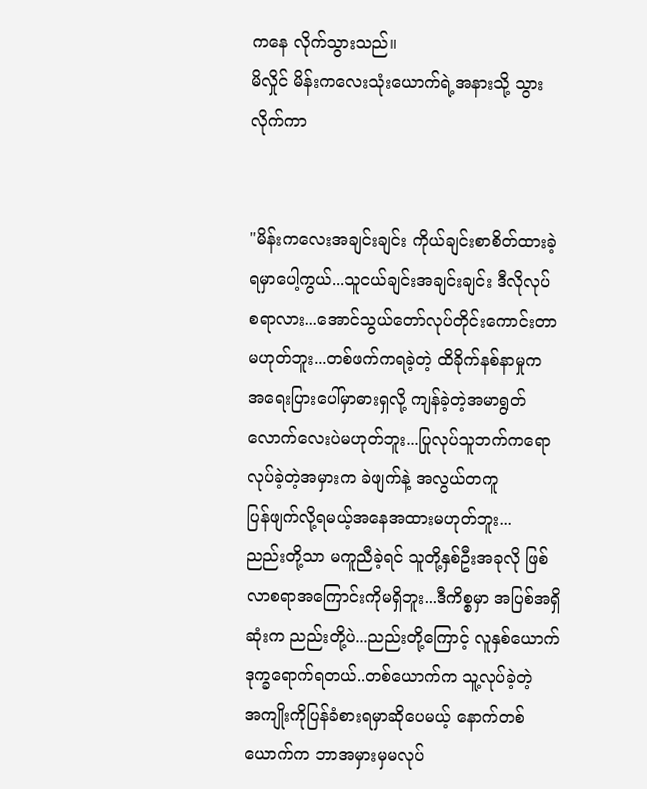ကနေ လိုက်သွားသည်။
မိလှိုင် မိန်းကလေးသုံးယောက်ရဲ့အနားသို့ သွား
လိုက်ကာ


"မိန်းကလေးအချင်းချင်း ကိုယ်ချင်းစာစိတ်ထားခဲ့
ရမှာပေါ့ကွယ်...သူငယ်ချင်းအချင်းချင်း ဒီလိုလုပ်
စရာလား...အောင်သွယ်တော်လုပ်တိုင်းကောင်းတာ
မဟုတ်ဘူး...တစ်ဖက်ကရခဲ့တဲ့ ထိခိုက်နစ်နာမှုက
အရေးပြားပေါ်မှာဓားရှလို့ ကျန်ခဲ့တဲ့အမာရွတ်
လောက်လေးပဲမဟုတ်ဘူး...ပြုလုပ်သူဘက်ကရော
လုပ်ခဲ့တဲ့အမှားက ခဲဖျက်နဲ့ အလွယ်တကူ
ပြန်ဖျက်လို့ရမယ့်အနေအထားမဟုတ်ဘူး...
ညည်းတို့သာ မကူညီခဲ့ရင် သူတို့နှစ်ဦးအခုလို ဖြစ်
လာစရာအကြောင်းကိုမရှိဘူး...ဒီကိစ္စမှာ အပြစ်အရှိ
ဆုံးက ညည်းတို့ပဲ...ညည်းတို့ကြောင့် လူနှစ်ယောက်
ဒုက္ခရောက်ရတယ်..တစ်ယောက်က သူ့လုပ်ခဲ့တဲ့
အကျိုးကိုပြန်ခံစားရမှာဆိုပေမယ့် နောက်တစ်
ယောက်က ဘာအမှားမှမလုပ်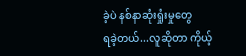ခဲ့ပဲ နစ်နာဆုံးရှုံးမှုတွေ
ရခဲ့တယ်...လူဆိုတာ ကိုယ့်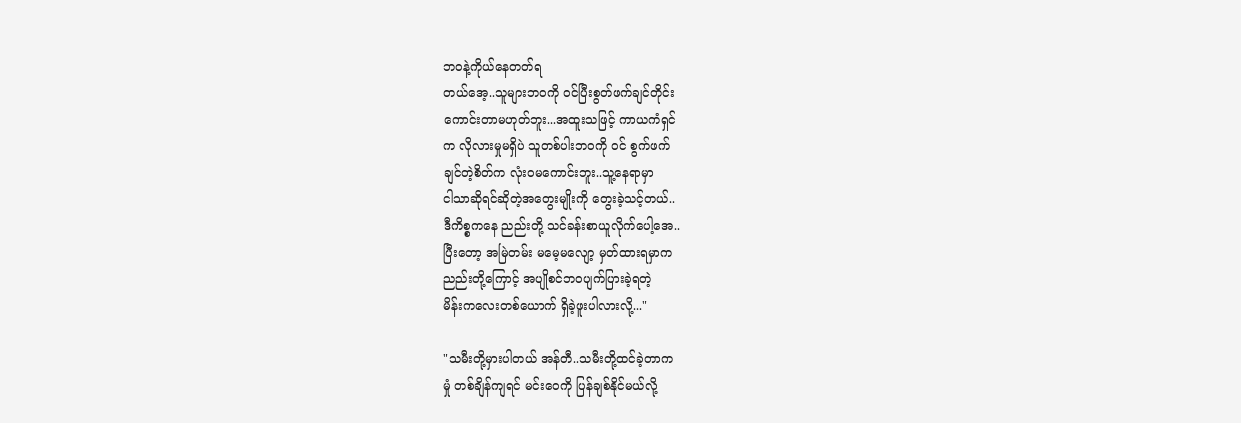ဘဝနဲ့ကိုယ်နေတတ်ရ
တယ်အေ့..သူများဘဝကို ဝင်ပြီးစွတ်ဖက်ချင်တိုင်း
ကောင်းတာမဟုတ်ဘူး...အထူးသဖြင့် ကာယကံရှင်
က လိုလားမှုမရှိပဲ သူတစ်ပါးဘဝကို ဝင် စွက်ဖက်
ချင်တဲ့စိတ်က လုံးဝမကောင်းဘူး..သူ့နေရာမှာ
ငါသာဆိုရင်ဆိုတဲ့အတွေးမျိုးကို တွေးခဲ့သင့်တယ်..
ဒီကိစ္စကနေ ညည်းတို့ သင်ခန်းစာယူလိုက်ပေါ့အေ..
ပြီးတော့ အမြဲတမ်း မမေ့မလျော့ မှတ်ထားရမှာက
ညည်းတို့ကြောင့် အပျိုစင်ဘဝပျက်ပြားခဲ့ရတဲ့
မိန်းကလေးတစ်ယောက် ရှိခဲ့ဖူးပါလားလို့..."

"သမီးတို့မှားပါတယ် အန်တီ..သမီးတို့ထင်ခဲ့တာက
မှုံ တစ်ချိန်ကျရင် မင်းဝေကို ပြန်ချစ်နိုင်မယ်လို့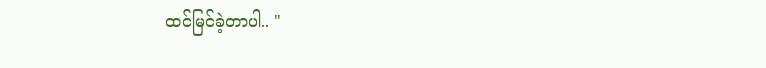ထင်မြင်ခဲ့တာပါ.. "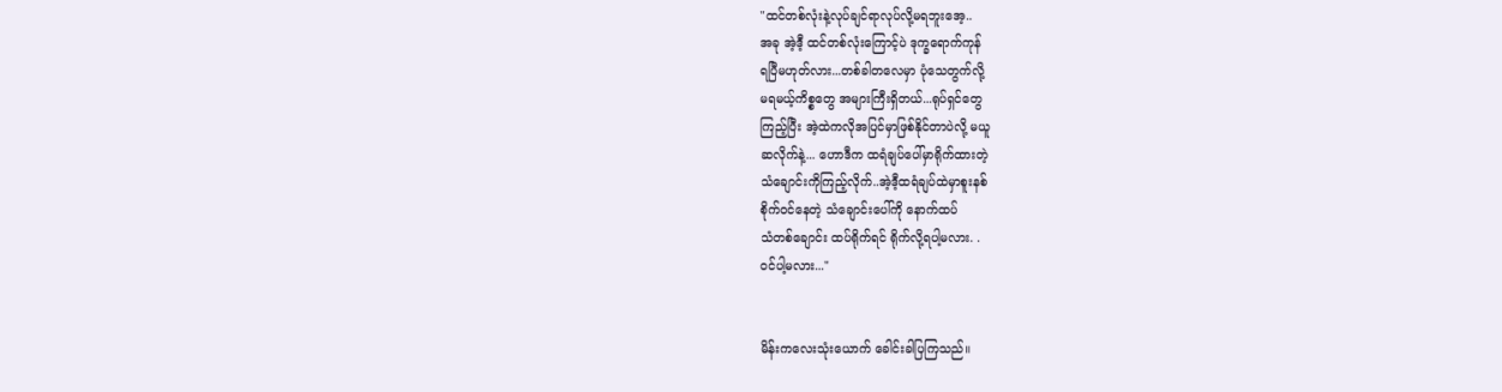"ထင်တစ်လုံးနဲ့လုပ်ချင်ရာလုပ်လို့မရဘူးအေ့..
အခု အဲ့ဒီ့ ထင်တစ်လုံးကြောင့်ပဲ ဒုက္ခရောက်ကုန်
ရပြီမဟုတ်လား...တစ်ခါတလေမှာ ပုံသေတွက်လို့
မရမယ့်ကိစ္စတွေ အများကြီးရှိတယ်...ရုပ်ရှင်တွေ
ကြည့်ပြီး အဲ့ထဲကလိုအပြင်မှာဖြစ်နိုင်တာပဲလို့ မယူ
ဆလိုက်နဲ့... ဟောဒီက ထရံချပ်ပေါ်မှာရိုက်ထားတဲ့
သံချောင်းကိုကြည့်လိုက်..အဲ့ဒီ့ထရံချပ်ထဲမှာစူးနစ်
စိုက်ဝင်နေတဲ့ သံချောင်းပေါ်ကို နောက်ထပ်
သံတစ်ချောင်း ထပ်ရိုက်ရင် ရိုက်လို့ရပါ့မလား. .
ဝင်ပါ့မလား..."


မိန်းကလေးသုံးယောက် ခေါင်းခါပြကြသည်။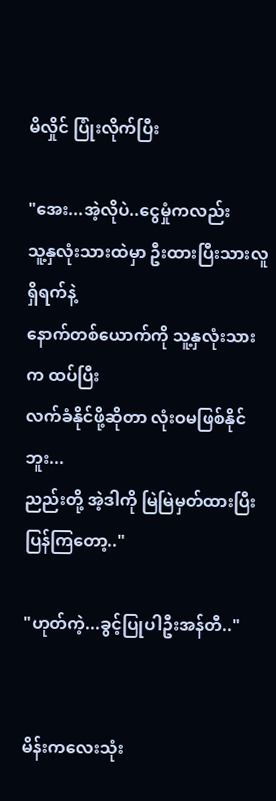မိလှိုင် ပြုံးလိုက်ပြီး

"အေး...အဲ့လိုပဲ..ငွေမှုံကလည်း
သူ့နှလုံးသားထဲမှာ ဦးထားပြီးသားလူရှိရက်နဲ့
နောက်တစ်ယောက်ကို သူ့နှလုံးသားက ထပ်ပြီး
လက်ခံနိုင်ဖို့ဆိုတာ လုံးဝမဖြစ်နိုင်ဘူး...
ညည်းတို့ အဲ့ဒါကို မြဲမြဲမှတ်ထားပြီး ပြန်ကြတော့.."

"ဟုတ်ကဲ့...ခွင့်ပြုပါဦးအန်တီ.."


မိန်းကလေးသုံး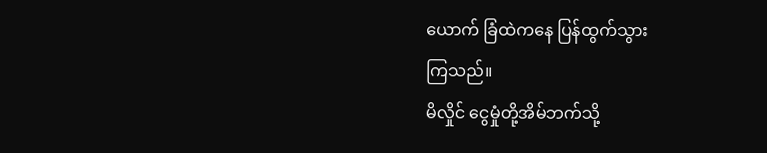ယောက် ခြံထဲကနေ ပြန်ထွက်သွား
ကြသည်။
မိလှိုင် ငွေမှုံတို့အိမ်ဘက်သို့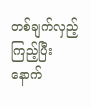တစ်ချက်လှည့်ကြည့်ပြီး
နောက်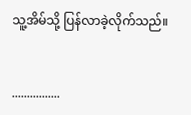သူ့အိမ်သို့ ပြန်လာခဲ့လိုက်သည်။


................